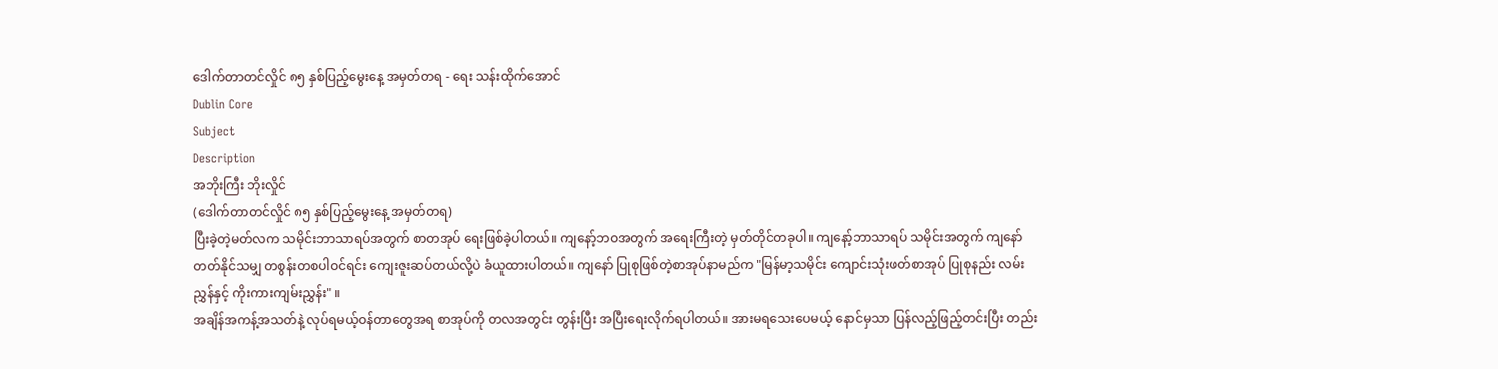ဒေါက်တာတင်လှိုင် ၈၅ နှစ်ပြည့်မွေးနေ့ အမှတ်တရ - ရေး သန်းထိုက်အောင်
Dublin Core
Subject
Description
အဘိုးကြီး ဘိုးလှိုင်
(ဒေါက်တာတင်လှိုင် ၈၅ နှစ်ပြည့်မွေးနေ့ အမှတ်တရ)
ပြီးခဲ့တဲ့မတ်လက သမိုင်းဘာသာရပ်အတွက် စာတအုပ် ရေးဖြစ်ခဲ့ပါတယ်။ ကျနော့်ဘဝအတွက် အရေးကြီးတဲ့ မှတ်တိုင်တခုပါ။ ကျနော့်ဘာသာရပ် သမိုင်းအတွက် ကျနော်တတ်နိုင်သမျှ တစွန်းတစပါဝင်ရင်း ကျေးဇူးဆပ်တယ်လို့ပဲ ခံယူထားပါတယ်။ ကျနော် ပြုစုဖြစ်တဲ့စာအုပ်နာမည်က "မြန်မာ့သမိုင်း ကျောင်းသုံးဖတ်စာအုပ် ပြုစုနည်း လမ်းညွှန်နှင့် ကိုးကားကျမ်းညွှန်း" ။
အချိန်အကန့်အသတ်နဲ့ လုပ်ရမယ့်ဝန်တာတွေအရ စာအုပ်ကို တလအတွင်း တွန်းပြီး အပြီးရေးလိုက်ရပါတယ်။ အားမရသေးပေမယ့် နောင်မှသာ ပြန်လည့်ဖြည့်တင်းပြီး တည်း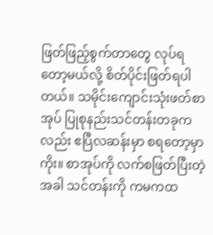ဖြတ်ဖြည့်စွက်တာတွေ လုပ်ရတော့မယ်လို့ စိတ်ပိုင်းဖြတ်ရပါတယ်။ သမိုင်းကျောင်းသုံးဖတ်စာအုပ် ပြုစုနည်းသင်တန်းတခုကလည်း ဧပြီလဆန်းမှာ စရတော့မှာကိုး။ စာအုပ်ကို လက်စဖြတ်ပြီးတဲ့အခါ သင်တန်းကို ကမကထ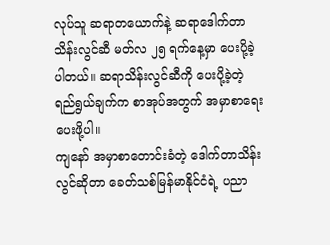လုပ်သူ ဆရာတယောက်နဲ့ ဆရာဒေါက်တာသိန်းလွင်ဆီ မတ်လ ၂၅ ရက်နေ့မှာ ပေးပို့ခဲ့ပါတယ်။ ဆရာသိန်းလွင်ဆီကို ပေးပို့ခဲ့တဲ့ ရည်ရွယ်ချက်က စာအုပ်အတွက် အမှာစာရေးပေးဖို့ပါ။
ကျနော် အမှာစာတောင်းခံတဲ့ ဒေါက်တာသိန်းလွင်ဆိုတာ ခေတ်သစ်မြန်မာနိုင်ငံရဲ့ ပညာ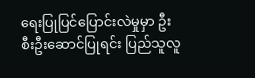ရေးပြုပြင်ပြောင်းလဲမှုမှာ ဦးစီးဦးဆောင်ပြုရင်း ပြည်သူလူ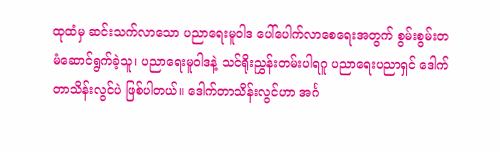ထုထံမှ ဆင်းသက်လာသော ပညာရေးမူဝါဒ ပေါ်ပေါက်လာစေရေးအတွက် စွမ်းစွမ်းတမံဆောင်ရွက်ခဲ့သူ၊ ပညာရေးမူဝါဒနဲ့ သင်ရိုးညွှန်းတမ်းပါရဂူ ပညာရေးပညာရှင် ဒေါက်တာသိန်းလွင်ပဲ ဖြစ်ပါတယ်။ ဒေါက်တာသိန်းလွင်ဟာ အင်္ဂ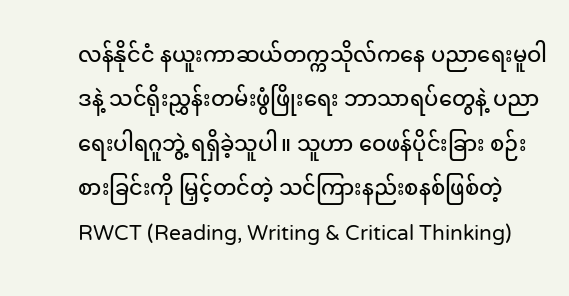လန်နိုင်ငံ နယူးကာဆယ်တက္ကသိုလ်ကနေ ပညာရေးမူဝါဒနဲ့ သင်ရိုးညွှန်းတမ်းဖွံဖြိုးရေး ဘာသာရပ်တွေနဲ့ ပညာရေးပါရဂူဘွဲ့ ရရှိခဲ့သူပါ။ သူဟာ ဝေဖန်ပိုင်းခြား စဉ်းစားခြင်းကို မြှင့်တင်တဲ့ သင်ကြားနည်းစနစ်ဖြစ်တဲ့ RWCT (Reading, Writing & Critical Thinking)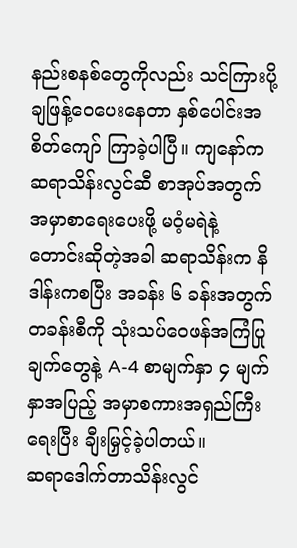နည်းစနစ်တွေကိုလည်း သင်ကြားပို့ချဖြန့်ဝေပေးနေတာ နှစ်ပေါင်းအစိတ်ကျော် ကြာခဲ့ပါပြီ။ ကျနော်က ဆရာသိန်းလွင်ဆီ စာအုပ်အတွက် အမှာစာရေးပေးဖို့ မဝံ့မရဲနဲ့ တောင်းဆိုတဲ့အခါ ဆရာသိန်းက နိဒါန်းကစပြီး အခန်း ၆ ခန်းအတွက် တခန်းစီကို သုံးသပ်ဝေဖန်အကြံပြုချက်တွေနဲ့ A-4 စာမျက်နှာ ၄ မျက်နှာအပြည့် အမှာစကားအရှည်ကြီးရေးပြီး ချီးမြှင့်ခဲ့ပါတယ်။
ဆရာဒေါက်တာသိန်းလွင်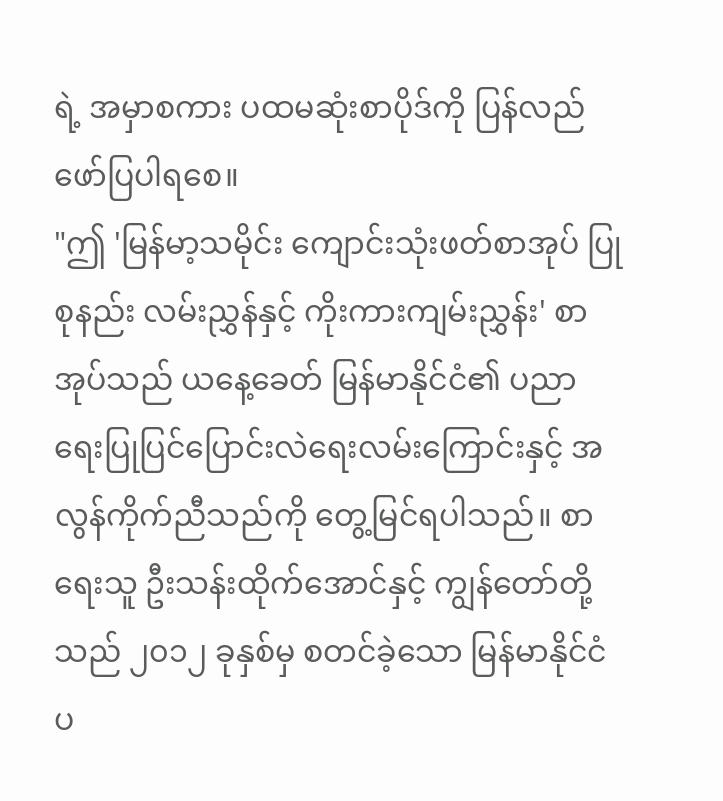ရဲ့ အမှာစကား ပထမဆုံးစာပိုဒ်ကို ပြန်လည်ဖော်ပြပါရစေ။
"ဤ 'မြန်မာ့သမိုင်း ကျောင်းသုံးဖတ်စာအုပ် ပြုစုနည်း လမ်းညွှန်နှင့် ကိုးကားကျမ်းညွှန်း' စာအုပ်သည် ယနေ့ခေတ် မြန်မာနိုင်ငံ၏ ပညာရေးပြုပြင်ပြောင်းလဲရေးလမ်းကြောင်းနှင့် အလွန်ကိုက်ညီသည်ကို တွေ့မြင်ရပါသည်။ စာရေးသူ ဦးသန်းထိုက်အောင်နှင့် ကျွန်တော်တို့သည် ၂၀၁၂ ခုနှစ်မှ စတင်ခဲ့သော မြန်မာနိုင်ငံပ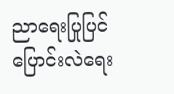ညာရေးပြုပြင်ပြောင်းလဲရေး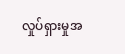လှုပ်ရှားမှုအ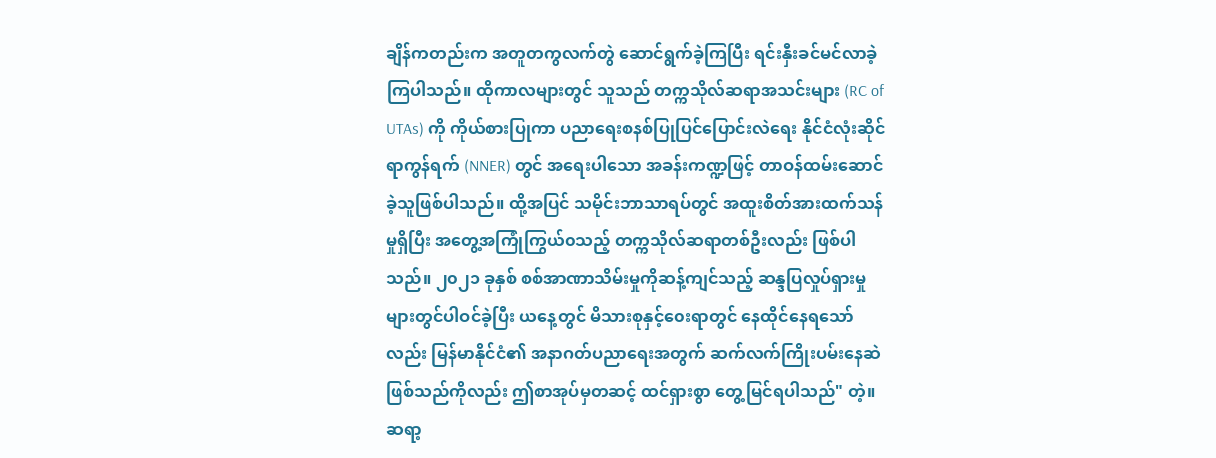ချိန်ကတည်းက အတူတကွလက်တွဲ ဆောင်ရွက်ခဲ့ကြပြီး ရင်းနှီးခင်မင်လာခဲ့ကြပါသည်။ ထိုကာလများတွင် သူသည် တက္ကသိုလ်ဆရာအသင်းများ (RC of UTAs) ကို ကိုယ်စားပြုကာ ပညာရေးစနစ်ပြုပြင်ပြောင်းလဲရေး နိုင်ငံလုံးဆိုင်ရာကွန်ရက် (NNER) တွင် အရေးပါသော အခန်းကဏ္ဍဖြင့် တာဝန်ထမ်းဆောင်ခဲ့သူဖြစ်ပါသည်။ ထို့အပြင် သမိုင်းဘာသာရပ်တွင် အထူးစိတ်အားထက်သန်မှုရှိပြီး အတွေ့အကြုံကြွယ်၀သည့် တက္ကသိုလ်ဆရာတစ်ဦးလည်း ဖြစ်ပါသည်။ ၂၀၂၁ ခုနှစ် စစ်အာဏာသိမ်းမှုကိုဆန့်ကျင်သည့် ဆန္ဒပြလှုပ်ရှားမှုများတွင်ပါဝင်ခဲ့ပြီး ယနေ့တွင် မိသားစုနှင့်၀ေးရာတွင် နေထိုင်နေရသော်လည်း မြန်မာနိုင်ငံ၏ အနာဂတ်ပညာရေးအတွက် ဆက်လက်ကြိုးပမ်းနေဆဲဖြစ်သည်ကိုလည်း ဤစာအုပ်မှတဆင့် ထင်ရှားစွာ တွေ့မြင်ရပါသည်" တဲ့။
ဆရာ့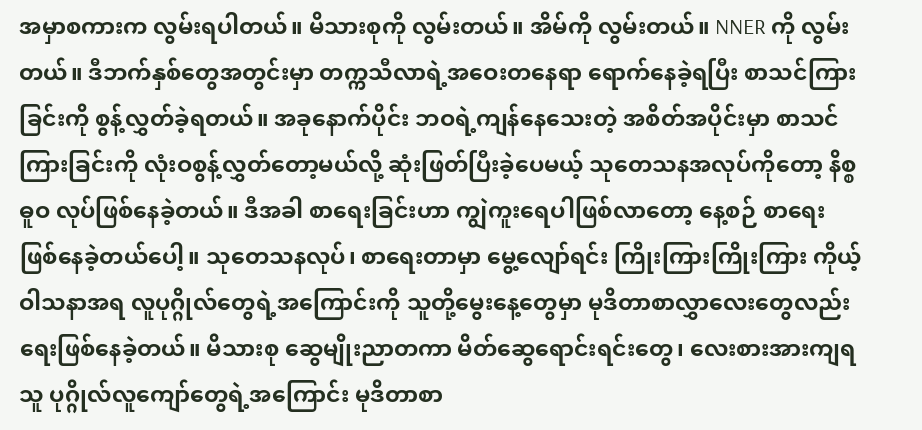အမှာစကားက လွမ်းရပါတယ်။ မိသားစုကို လွမ်းတယ်။ အိမ်ကို လွမ်းတယ်။ NNER ကို လွမ်းတယ်။ ဒီဘက်နှစ်တွေအတွင်းမှာ တက္ကသီလာရဲ့အဝေးတနေရာ ရောက်နေခဲ့ရပြီး စာသင်ကြားခြင်းကို စွန့်လွှတ်ခဲ့ရတယ်။ အခုနောက်ပိုင်း ဘဝရဲ့ကျန်နေသေးတဲ့ အစိတ်အပိုင်းမှာ စာသင်ကြားခြင်းကို လုံးဝစွန့်လွှတ်တော့မယ်လို့ ဆုံးဖြတ်ပြီးခဲ့ပေမယ့် သုတေသနအလုပ်ကိုတော့ နိစ္စဓူဝ လုပ်ဖြစ်နေခဲ့တယ်။ ဒီအခါ စာရေးခြင်းဟာ ကျွဲကူးရေပါဖြစ်လာတော့ နေ့စဉ် စာရေးဖြစ်နေခဲ့တယ်ပေါ့။ သုတေသနလုပ်၊ စာရေးတာမှာ မွေ့လျော်ရင်း ကြိုးကြားကြိုးကြား ကိုယ့်ဝါသနာအရ လူပုဂ္ဂိုလ်တွေရဲ့အကြောင်းကို သူတို့မွေးနေ့တွေမှာ မုဒိတာစာလွှာလေးတွေလည်း ရေးဖြစ်နေခဲ့တယ်။ မိသားစု ဆွေမျိုးညာတကာ မိတ်ဆွေရောင်းရင်းတွေ၊ လေးစားအားကျရသူ ပုဂ္ဂိုလ်လူကျော်တွေရဲ့အကြောင်း မုဒိတာစာ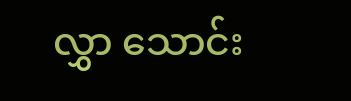လွှာ သောင်း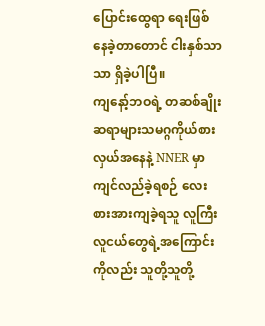ပြောင်းထွေရာ ရေးဖြစ်နေခဲ့တာတောင် ငါးနှစ်သာသာ ရှိခဲ့ပါပြီ။
ကျနော့်ဘဝရဲ့ တဆစ်ချိုး ဆရာများသမဂ္ဂကိုယ်စားလှယ်အနေနဲ့ NNER မှာ ကျင်လည်ခဲ့ရစဉ် လေးစားအားကျခဲ့ရသူ လူကြီးလူငယ်တွေရဲ့အကြောင်းကိုလည်း သူတို့သူတို့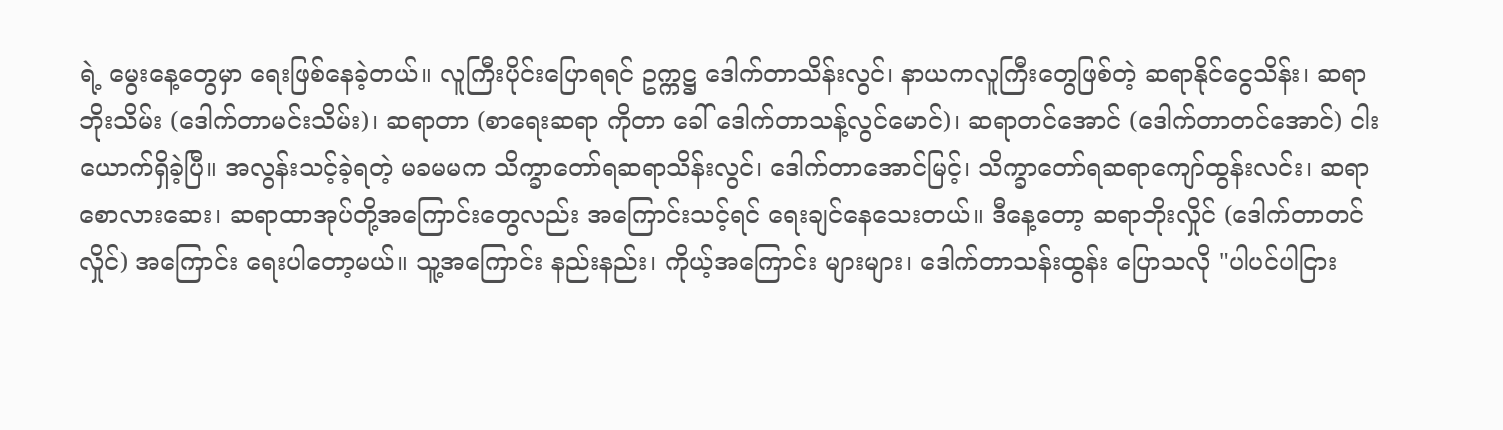ရဲ့ မွေးနေ့တွေမှာ ရေးဖြစ်နေခဲ့တယ်။ လူကြီးပိုင်းပြောရရင် ဥက္ကဋ္ဌ ဒေါက်တာသိန်းလွင်၊ နာယကလူကြီးတွေဖြစ်တဲ့ ဆရာနိုင်ငွေသိန်း၊ ဆရာဘိုးသိမ်း (ဒေါက်တာမင်းသိမ်း)၊ ဆရာတာ (စာရေးဆရာ ကိုတာ ခေါ် ဒေါက်တာသန့်လွင်မောင်)၊ ဆရာတင်အောင် (ဒေါက်တာတင်အောင်) ငါးယောက်ရှိခဲ့ပြီ။ အလွန်းသင့်ခဲ့ရတဲ့ မခမမက သိက္ခာတော်ရဆရာသိန်းလွင်၊ ဒေါက်တာအောင်မြင့်၊ သိက္ခာတော်ရဆရာကျော်ထွန်းလင်း၊ ဆရာစောလားဆေး၊ ဆရာထာအုပ်တို့အကြောင်းတွေလည်း အကြောင်းသင့်ရင် ရေးချင်နေသေးတယ်။ ဒီနေ့တော့ ဆရာဘိုးလှိုင် (ဒေါက်တာတင်လှိုင်) အကြောင်း ရေးပါတော့မယ်။ သူ့အကြောင်း နည်းနည်း၊ ကိုယ့်အကြောင်း များများ၊ ဒေါက်တာသန်းထွန်း ပြောသလို "ပါပင်ပါငြား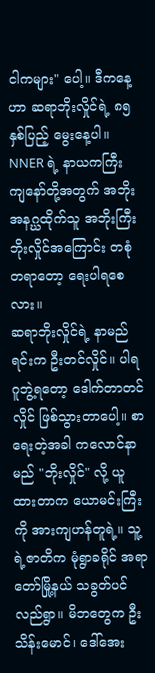ငါကများ" ပေါ့။ ဒီကနေ့ဟာ ဆရာဘိုးလှိုင်ရဲ့ ၈၅ နှစ်ပြည့် မွေးနေ့ပါ။ NNER ရဲ့ နာယကကြီး ကျနော်တို့အတွက် အဘိုးအနဂ္ဃထိုက်သူ အဘိုးကြီး ဘိုးလှိုင်အကြောင်း တစုံတရာတော့ ရေးပါရစေလား။
ဆရာဘိုးလှိုင်ရဲ့ နာမည်ရင်းက ဦးတင်လှိုင်။ ပါရဂူဘွဲ့ရတော့ ဒေါက်တာတင်လှိုင် ဖြစ်သွားတာပေါ့။ စာရေးတဲ့အခါ ကလောင်နာမည် "ဘိုးလှိုင်" လို့ ယူထားတာက ယောမင်းကြီးကို အားကျဟန်တူရဲ့။ သူ့ရဲ့ဇာတိက မုံရွာခရိုင် အရာတော်မြို့နယ် သခွတ်ပင်လည်ရွာ။ မိဘတွေက ဦးသိန်းမောင်၊ ဒေါ်အေး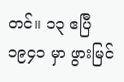တင်။ ၁၃ ဧပြီ ၁၉၄၁ မှာ ဖွားမြင်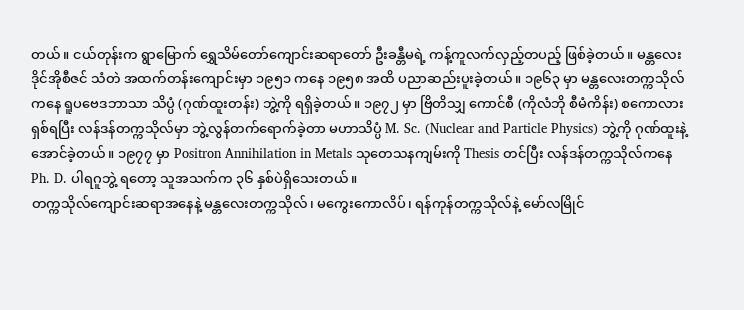တယ်။ ငယ်တုန်းက ရွာမြောက် ရွှေသိမ်တော်ကျောင်းဆရာတော် ဦးခန္တီမရဲ့ ကန့်ကူလက်လှည့်တပည့် ဖြစ်ခဲ့တယ်။ မန္တလေး ဒိုင်အိုစီဇင် သံတဲ အထက်တန်းကျောင်းမှာ ၁၉၅၁ ကနေ ၁၉၅၈ အထိ ပညာဆည်းပူးခဲ့တယ်။ ၁၉၆၃ မှာ မန္တလေးတက္ကသိုလ်ကနေ ရူပဗေဒဘာသာ သိပ္ပံ (ဂုဏ်ထူးတန်း) ဘွဲ့ကို ရရှိခဲ့တယ်။ ၁၉၇၂ မှာ ဗြိတိသျှ ကောင်စီ (ကိုလံဘို စီမံကိန်း) စကောလားရှစ်ရပြီး လန်ဒန်တက္ကသိုလ်မှာ ဘွဲ့လွန်တက်ရောက်ခဲ့တာ မဟာသိပ္ပံ M. Sc. (Nuclear and Particle Physics) ဘွဲ့ကို ဂုဏ်ထူးနဲ့ အောင်ခဲ့တယ်။ ၁၉၇၇ မှာ Positron Annihilation in Metals သုတေသနကျမ်းကို Thesis တင်ပြီး လန်ဒန်တက္ကသိုလ်ကနေ Ph. D. ပါရဂူဘွဲ့ ရတော့ သူအသက်က ၃၆ နှစ်ပဲရှိသေးတယ်။
တက္ကသိုလ်ကျောင်းဆရာအနေနဲ့ မန္တလေးတက္ကသိုလ်၊ မကွေးကောလိပ်၊ ရန်ကုန်တက္ကသိုလ်နဲ့ မော်လမြိုင်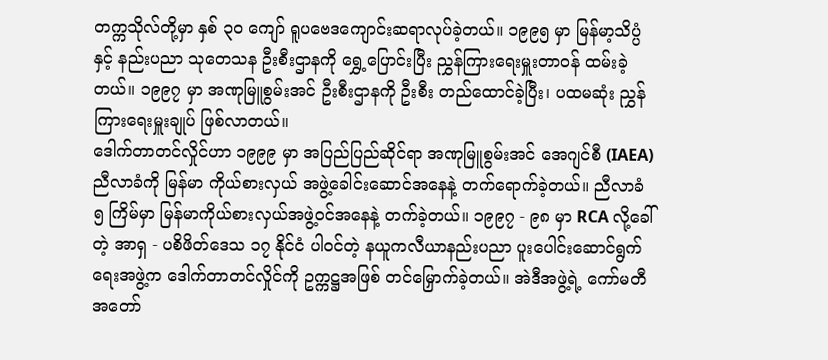တက္ကသိုလ်တို့မှာ နှစ် ၃ဝ ကျော် ရူပဗေဒကျောင်းဆရာလုပ်ခဲ့တယ်။ ၁၉၉၅ မှာ မြန်မာ့သိပ္ပံနှင့် နည်းပညာ သုတေသန ဦးစီးဌာနကို ရွှေ့ပြောင်းပြီး ညွှန်ကြားရေးမှူးတာဝန် ထမ်းခဲ့တယ်။ ၁၉၉၇ မှာ အဏုမြူစွမ်းအင် ဦးစီးဌာနကို ဦးစီး တည်ထောင်ခဲ့ပြီး၊ ပထမဆုံး ညွှန်ကြားရေးမှူးချုပ် ဖြစ်လာတယ်။
ဒေါက်တာတင်လှိုင်ဟာ ၁၉၉၉ မှာ အပြည်ပြည်ဆိုင်ရာ အဏုမြူစွမ်းအင် အေဂျင်စီ (IAEA) ညီလာခံကို မြန်မာ ကိုယ်စားလှယ် အဖွဲ့ခေါင်းဆောင်အနေနဲ့ တက်ရောက်ခဲ့တယ်။ ညီလာခံ ၅ ကြိမ်မှာ မြန်မာကိုယ်စားလှယ်အဖွဲ့ဝင်အနေနဲ့ တက်ခဲ့တယ်။ ၁၉၉၇ - ၉၈ မှာ RCA လို့ခေါ်တဲ့ အာရှ - ပစိဖိတ်ဒေသ ၁၇ နိုင်ငံ ပါဝင်တဲ့ နယူကလီယာနည်းပညာ ပူးပေါင်းဆောင်ရွက်ရေးအဖွဲ့က ဒေါက်တာတင်လှိုင်ကို ဥက္ကဋ္ဌအဖြစ် တင်မြှောက်ခဲ့တယ်။ အဲဒီအဖွဲ့ရဲ့ ကော်မတီ အတော်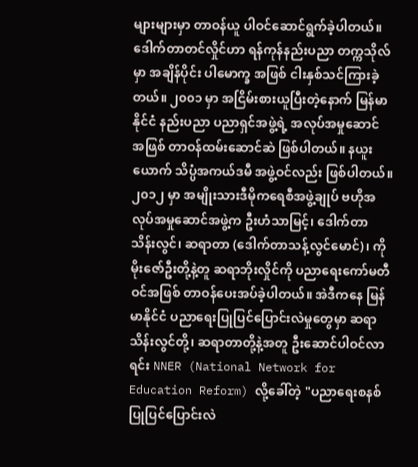များများမှာ တာဝန်ယူ ပါဝင်ဆောင်ရွက်ခဲ့ပါတယ်။
ဒေါက်တာတင်လှိုင်ဟာ ရန်ကုန်နည်းပညာ တက္ကသိုလ်မှာ အချိန်ပိုင်း ပါမောက္ခ အဖြစ် ငါးနှစ်သင်ကြားခဲ့တယ်။ ၂၀၀၁ မှာ အငြိမ်းစားယူပြီးတဲ့နောက် မြန်မာနိုင်ငံ နည်းပညာ ပညာရှင်အဖွဲ့ရဲ့ အလုပ်အမှုဆောင် အဖြစ် တာဝန်ထမ်းဆောင်ဆဲ ဖြစ်ပါတယ်။ နယူးယောက် သိပ္ပံအကယ်ဒမီ အဖွဲ့ဝင်လည်း ဖြစ်ပါတယ်။ ၂၀၁၂ မှာ အမျိုးသားဒီမိုကရေစီအဖွဲ့ချုပ် ဗဟိုအလုပ်အမှုဆောင်အဖွဲ့က ဦးဟံသာမြင့်၊ ဒေါက်တာသိန်းလွင်၊ ဆရာတာ (ဒေါက်တာသန့်လွင်မောင်)၊ ကိုမိုးဇော်ဦးတို့နဲ့တူ ဆရာဘိုးလှိုင်ကို ပညာရေးကော်မတီဝင်အဖြစ် တာဝန်ပေးအပ်ခဲ့ပါတယ်။ အဲဒီကနေ မြန်မာနိုင်ငံ ပညာရေးပြုပြင်ပြောင်းလဲမှုတွေမှာ ဆရာသိန်းလွင်တို့၊ ဆရာတာတို့နဲ့အတူ ဦးဆောင်ပါဝင်လာရင်း NNER (National Network for Education Reform) လို့ခေါ်တဲ့ "ပညာရေးစနစ်ပြုပြင်ပြောင်းလဲ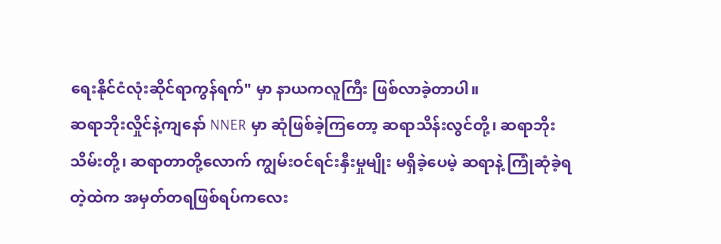ရေးနိုင်ငံလုံးဆိုင်ရာကွန်ရက်" မှာ နာယကလူကြီး ဖြစ်လာခဲ့တာပါ။
ဆရာဘိုးလှိုင်နဲ့ကျနော် NNER မှာ ဆုံဖြစ်ခဲ့ကြတော့ ဆရာသိန်းလွင်တို့၊ ဆရာဘိုးသိမ်းတို့၊ ဆရာတာတို့လောက် ကျွမ်းဝင်ရင်းနှီးမှုမျိုး မရှိခဲ့ပေမဲ့ ဆရာနဲ့ ကြုံဆုံခဲ့ရတဲ့ထဲက အမှတ်တရဖြစ်ရပ်ကလေး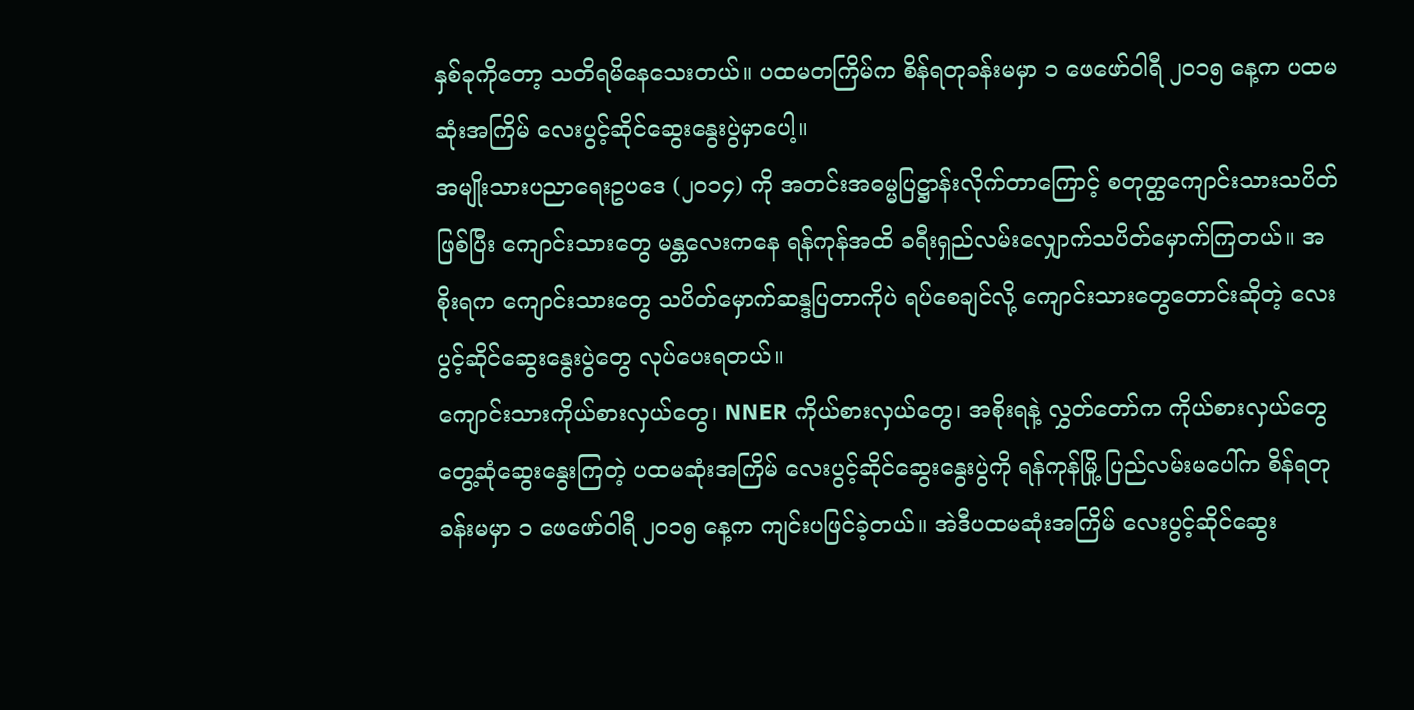နှစ်ခုကိုတော့ သတိရမိနေသေးတယ်။ ပထမတကြိမ်က စိန်ရတုခန်းမမှာ ၁ ဖေဖော်ဝါရီ ၂၀၁၅ နေ့က ပထမဆုံးအကြိမ် လေးပွင့်ဆိုင်ဆွေးနွေးပွဲမှာပေါ့။
အမျိုးသားပညာရေးဥပဒေ (၂၀၁၄) ကို အတင်းအဓမ္မပြဋ္ဌာန်းလိုက်တာကြောင့် စတုတ္ထကျောင်းသားသပိတ်ဖြစ်ပြီး ကျောင်းသားတွေ မန္တလေးကနေ ရန်ကုန်အထိ ခရီးရှည်လမ်းလျှောက်သပိတ်မှောက်ကြတယ်။ အစိုးရက ကျောင်းသားတွေ သပိတ်မှောက်ဆန္ဒပြတာကိုပဲ ရပ်စေချင်လို့ ကျောင်းသားတွေတောင်းဆိုတဲ့ လေးပွင့်ဆိုင်ဆွေးနွေးပွဲတွေ လုပ်ပေးရတယ်။
ကျောင်းသားကိုယ်စားလှယ်တွေ၊ NNER ကိုယ်စားလှယ်တွေ၊ အစိုးရနဲ့ လွှတ်တော်က ကိုယ်စားလှယ်တွေ တွေ့ဆုံဆွေးနွေးကြတဲ့ ပထမဆုံးအကြိမ် လေးပွင့်ဆိုင်ဆွေးနွေးပွဲကို ရန်ကုန်မြို့ ပြည်လမ်းမပေါ်က စိန်ရတုခန်းမမှာ ၁ ဖေဖော်ဝါရီ ၂၀၁၅ နေ့က ကျင်းပဖြင်ခဲ့တယ်။ အဲဒီပထမဆုံးအကြိမ် လေးပွင့်ဆိုင်ဆွေး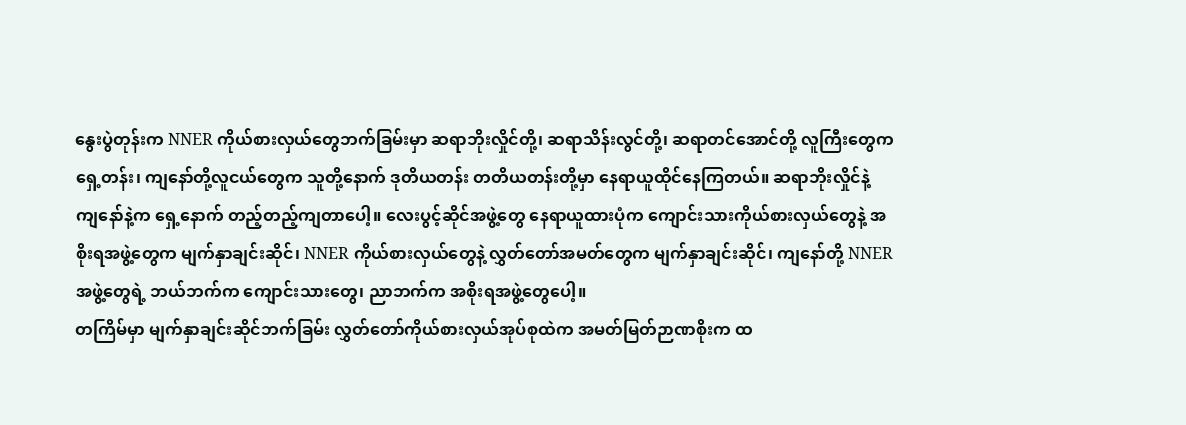နွေးပွဲတုန်းက NNER ကိုယ်စားလှယ်တွေဘက်ခြမ်းမှာ ဆရာဘိုးလှိုင်တို့၊ ဆရာသိန်းလွင်တို့၊ ဆရာတင်အောင်တို့ လူကြီးတွေက ရှေ့တန်း၊ ကျနော်တို့လူငယ်တွေက သူတို့နောက် ဒုတိယတန်း တတိယတန်းတို့မှာ နေရာယူထိုင်နေကြတယ်။ ဆရာဘိုးလှိုင်နဲ့ ကျနော်နဲ့က ရှေ့နောက် တည့်တည့်ကျတာပေါ့။ လေးပွင့်ဆိုင်အဖွဲ့တွေ နေရာယူထားပုံက ကျောင်းသားကိုယ်စားလှယ်တွေနဲ့ အစိုးရအဖွဲ့တွေက မျက်နှာချင်းဆိုင်၊ NNER ကိုယ်စားလှယ်တွေနဲ့ လွှတ်တော်အမတ်တွေက မျက်နှာချင်းဆိုင်၊ ကျနော်တို့ NNER အဖွဲ့တွေရဲ့ ဘယ်ဘက်က ကျောင်းသားတွေ၊ ညာဘက်က အစိုးရအဖွဲ့တွေပေါ့။
တကြိမ်မှာ မျက်နှာချင်းဆိုင်ဘက်ခြမ်း လွှတ်တော်ကိုယ်စားလှယ်အုပ်စုထဲက အမတ်မြတ်ဉာဏစိုးက ထ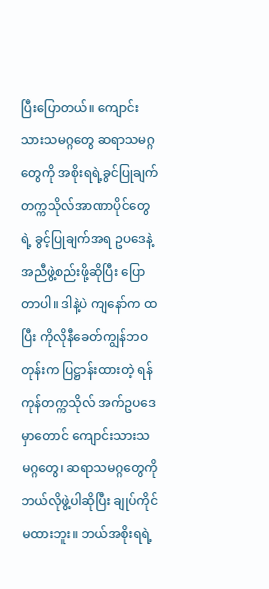ပြီးပြောတယ်။ ကျောင်းသားသမဂ္ဂတွေ ဆရာသမဂ္ဂတွေကို အစိုးရရဲ့ခွင်ပြုချက် တက္ကသိုလ်အာဏာပိုင်တွေရဲ့ ခွင့်ပြုချက်အရ ဥပဒေနဲ့အညီဖွဲ့စည်းဖို့ဆိုပြီး ပြောတာပါ။ ဒါနဲ့ပဲ ကျနော်က ထပြီး ကိုလိုနီခေတ်ကျွန်ဘဝတုန်းက ပြဋ္ဌာန်းထားတဲ့ ရန်ကုန်တက္ကသိုလ် အက်ဥပဒေမှာတောင် ကျောင်းသားသမဂ္ဂတွေ၊ ဆရာသမဂ္ဂတွေကို ဘယ်လိုဖွဲ့ပါဆိုပြီး ချုပ်ကိုင်မထားဘူး။ ဘယ်အစိုးရရဲ့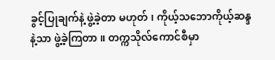ခွင့်ပြုချက်နဲ့ ဖွဲ့ခဲ့တာ မဟုတ်၊ ကိုယ့်သဘောကိုယ့်ဆန္ဒနဲ့သာ ဖွဲ့ခဲ့ကြတာ။ တက္ကသိုလ်ကောင်စီမှာ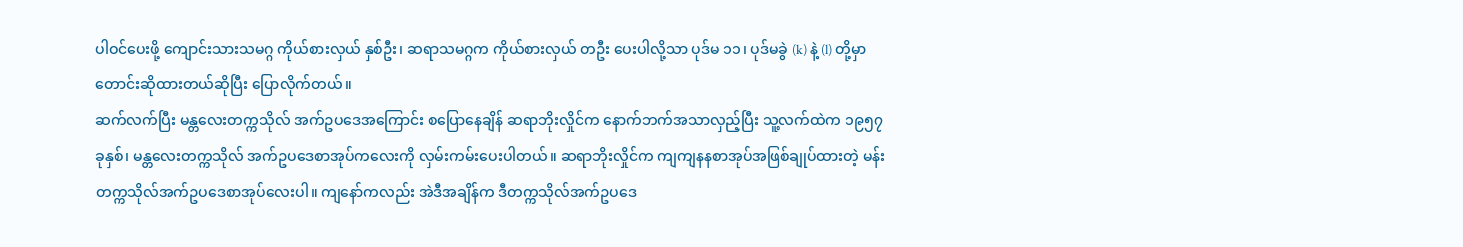ပါဝင်ပေးဖို့ ကျောင်းသားသမဂ္ဂ ကိုယ်စားလှယ် နှစ်ဦး၊ ဆရာသမဂ္ဂက ကိုယ်စားလှယ် တဦး ပေးပါလို့သာ ပုဒ်မ ၁၁၊ ပုဒ်မခွဲ (k) နဲ့ (l) တို့မှာ တောင်းဆိုထားတယ်ဆိုပြီး ပြောလိုက်တယ်။
ဆက်လက်ပြီး မန္တလေးတက္ကသိုလ် အက်ဥပဒေအကြောင်း စပြောနေချိန် ဆရာဘိုးလှိုင်က နောက်ဘက်အသာလှည့်ပြီး သူ့လက်ထဲက ၁၉၅၇ ခုနှစ်၊ မန္တလေးတက္ကသိုလ် အက်ဥပဒေစာအုပ်ကလေးကို လှမ်းကမ်းပေးပါတယ်။ ဆရာဘိုးလှိုင်က ကျကျနနစာအုပ်အဖြစ်ချုပ်ထားတဲ့ မန်းတက္ကသိုလ်အက်ဥပဒေစာအုပ်လေးပါ။ ကျနော်ကလည်း အဲဒီအချိန်က ဒီတက္ကသိုလ်အက်ဥပဒေ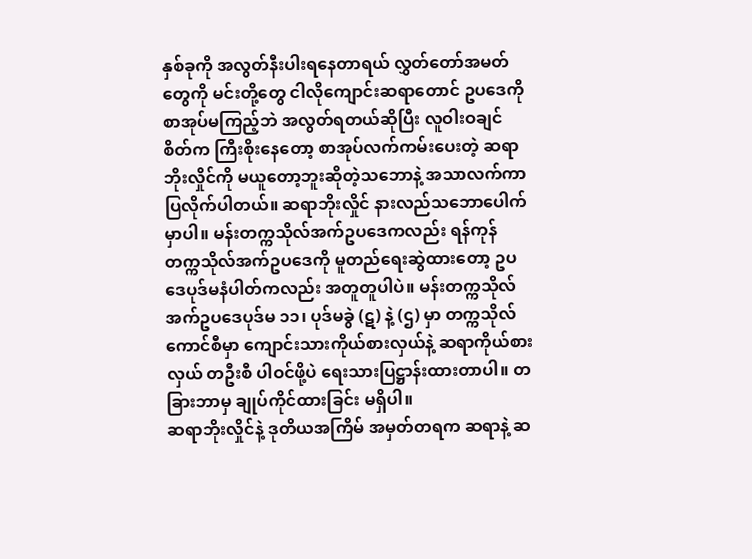နှစ်ခုကို အလွတ်နီးပါးရနေတာရယ် လွှတ်တော်အမတ်တွေကို မင်းတို့တွေ ငါလိုကျောင်းဆရာတောင် ဥပဒေကို စာအုပ်မကြည့်ဘဲ အလွတ်ရတယ်ဆိုပြီး လူဝါးဝချင်စိတ်က ကြီးစိုးနေတော့ စာအုပ်လက်ကမ်းပေးတဲ့ ဆရာဘိုးလှိုင်ကို မယူတော့ဘူးဆိုတဲ့သဘောနဲ့ အသာလက်ကာပြလိုက်ပါတယ်။ ဆရာဘိုးလှိုင် နားလည်သဘောပေါက်မှာပါ။ မန်းတက္ကသိုလ်အက်ဥပဒေကလည်း ရန်ကုန်တက္ကသိုလ်အက်ဥပဒေကို မူတည်ရေးဆွဲထားတော့ ဥပဒေပုဒ်မနံပါတ်ကလည်း အတူတူပါပဲ။ မန်းတက္ကသိုလ်အက်ဥပဒေပုဒ်မ ၁၁၊ ပုဒ်မခွဲ (ဋ) နဲ့ (ဌ) မှာ တက္ကသိုလ်ကောင်စီမှာ ကျောင်းသားကိုယ်စားလှယ်နဲ့ ဆရာကိုယ်စားလှယ် တဦးစီ ပါဝင်ဖို့ပဲ ရေးသားပြဋ္ဌာန်းထားတာပါ။ တခြားဘာမှ ချုပ်ကိုင်ထားခြင်း မရှိပါ။
ဆရာဘိုးလှိုင်နဲ့ ဒုတိယအကြိမ် အမှတ်တရက ဆရာနဲ့ ဆ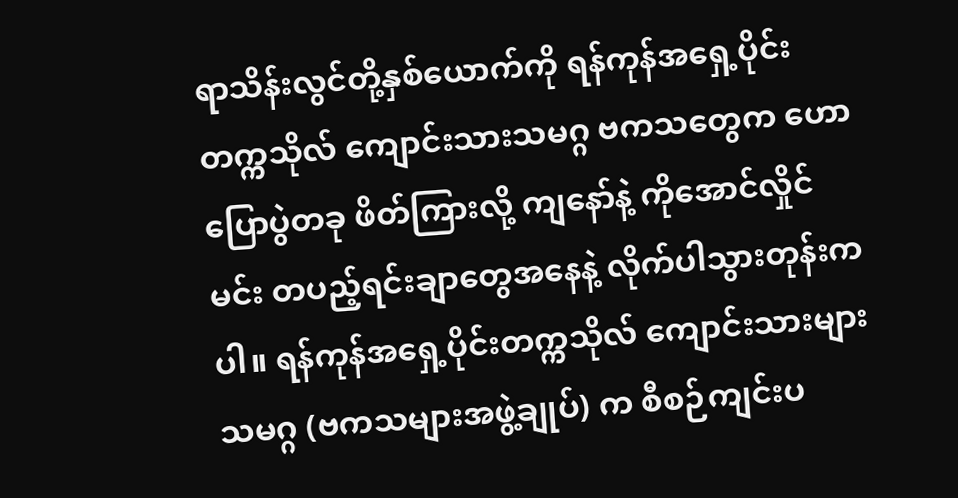ရာသိန်းလွင်တို့နှစ်ယောက်ကို ရန်ကုန်အရှေ့ပိုင်းတက္ကသိုလ် ကျောင်းသားသမဂ္ဂ ဗကသတွေက ဟောပြောပွဲတခု ဖိတ်ကြားလို့ ကျနော်နဲ့ ကိုအောင်လှိုင်မင်း တပည့်ရင်းချာတွေအနေနဲ့ လိုက်ပါသွားတုန်းကပါ။ ရန်ကုန်အရှေ့ပိုင်းတက္ကသိုလ် ကျောင်းသားများသမဂ္ဂ (ဗကသများအဖွဲ့ချုပ်) က စီစဉ်ကျင်းပ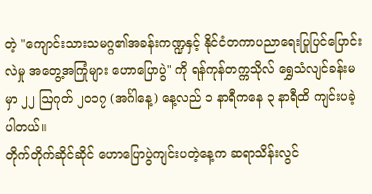တဲ့ "ကျောင်းသားသမဂ္ဂ၏အခန်းကဏ္ဍနှင့် နိုင်ငံတကာပညာရေးပြုပြင်ပြောင်းလဲမှု အတွေ့အကြုံများ ဟောပြောပွဲ" ကို ရန်ကုန်တက္ကသိုလ် ရွှေသံလျင်ခန်းမမှာ ၂၂ ဩဂုတ် ၂၀၁၇ (အင်္ဂါနေ့) နေ့လည် ၁ နာရီကနေ ၃ နာရီထိ ကျင်းပခဲ့ပါတယ်။
တိုက်တိုက်ဆိုင်ဆိုင် ဟောပြောပွဲကျင်းပတဲ့နေ့က ဆရာသိန်းလွင်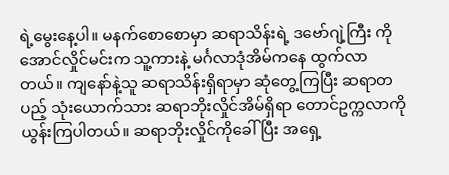ရဲ့မွေးနေ့ပါ။ မနက်စောစောမှာ ဆရာသိန်းရဲ့ ဒဗော်ဂျဲ့ကြီး ကိုအောင်လှိုင်မင်းက သူ့ကားနဲ့ မင်္ဂလာဒုံအိမ်ကနေ ထွက်လာတယ်။ ကျနော်နဲ့သူ ဆရာသိန်းရှိရာမှာ ဆုံတွေ့ကြပြီး ဆရာတပည့် သုံးယောက်သား ဆရာဘိုးလှိုင်အိမ်ရှိရာ တောင်ဥက္ကလာကို ယွန်းကြပါတယ်။ ဆရာဘိုးလှိုင်ကိုခေါ်ပြီး အရှေ့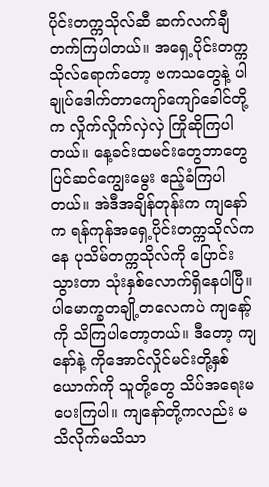ပိုင်းတက္ကသိုလ်ဆီ ဆက်လက်ချီတက်ကြပါတယ်။ အရှေ့ပိုင်းတက္ကသိုလ်ရောက်တော့ ဗကသတွေနဲ့ ပါချုပ်ဒေါက်တာကျော်ကျော်ခေါင်တို့က လှိုက်လှိုက်လှဲလှဲ ကြိုဆိုကြပါတယ်။ နေ့ခင်းထမင်းတွေဘာတွေ ပြင်ဆင်ကျွေးမွေး ဧည့်ခံကြပါတယ်။ အဲဒီအချိန်တုန်းက ကျနော်က ရန်ကုန်အရှေ့ပိုင်းတက္ကသိုလ်ကနေ ပုသိမ်တက္ကသိုလ်ကို ပြောင်းသွားတာ သုံးနှစ်လောက်ရှိနေပါပြီ။ ပါမောက္ခတချို့တလေကပဲ ကျနော့်ကို သိကြပါတော့တယ်။ ဒီတော့ ကျနော်နဲ့ ကိုအောင်လှိုင်မင်းတို့နှစ်ယောက်ကို သူတို့တွေ သိပ်အရေးမပေးကြပါ။ ကျနော်တို့ကလည်း မသိလိုက်မသိသာ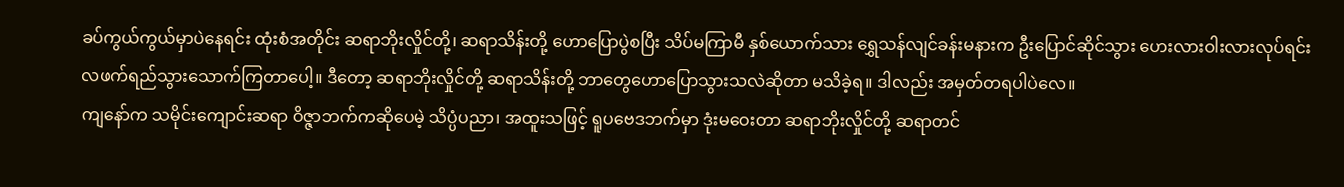ခပ်ကွယ်ကွယ်မှာပဲနေရင်း ထုံးစံအတိုင်း ဆရာဘိုးလှိုင်တို့၊ ဆရာသိန်းတို့ ဟောပြောပွဲစပြီး သိပ်မကြာမီ နှစ်ယောက်သား ရွှေသန်လျင်ခန်းမနားက ဦးပြောင်ဆိုင်သွား ဟေးလားဝါးလားလုပ်ရင်း လဖက်ရည်သွားသောက်ကြတာပေါ့။ ဒီတော့ ဆရာဘိုးလှိုင်တို့ ဆရာသိန်းတို့ ဘာတွေဟောပြောသွားသလဲဆိုတာ မသိခဲ့ရ။ ဒါလည်း အမှတ်တရပါပဲလေ။
ကျနော်က သမိုင်းကျောင်းဆရာ ဝိဇ္ဇာဘက်ကဆိုပေမဲ့ သိပ္ပံပညာ၊ အထူးသဖြင့် ရူပဗေဒဘက်မှာ ဒုံးမဝေးတာ ဆရာဘိုးလှိုင်တို့ ဆရာတင်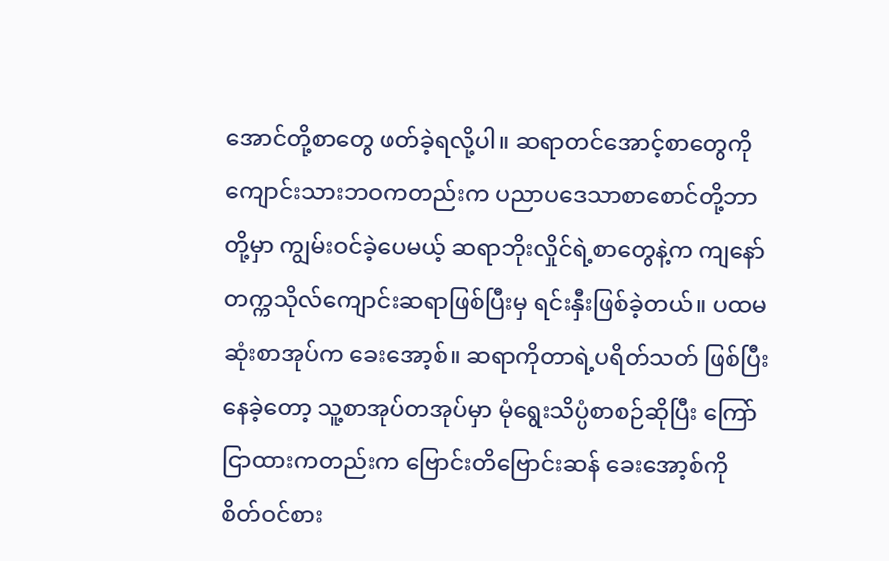အောင်တို့စာတွေ ဖတ်ခဲ့ရလို့ပါ။ ဆရာတင်အောင့်စာတွေကို ကျောင်းသားဘဝကတည်းက ပညာပဒေသာစာစောင်တို့ဘာတို့မှာ ကျွမ်းဝင်ခဲ့ပေမယ့် ဆရာဘိုးလှိုင်ရဲ့စာတွေနဲ့က ကျနော် တက္ကသိုလ်ကျောင်းဆရာဖြစ်ပြီးမှ ရင်းနှီးဖြစ်ခဲ့တယ်။ ပထမဆုံးစာအုပ်က ခေးအော့စ်။ ဆရာကိုတာရဲ့ပရိတ်သတ် ဖြစ်ပြီးနေခဲ့တော့ သူ့စာအုပ်တအုပ်မှာ မုံရွေးသိပ္ပံစာစဉ်ဆိုပြီး ကြော်ငြာထားကတည်းက ဗြောင်းတိဗြောင်းဆန် ခေးအော့စ်ကို စိတ်ဝင်စား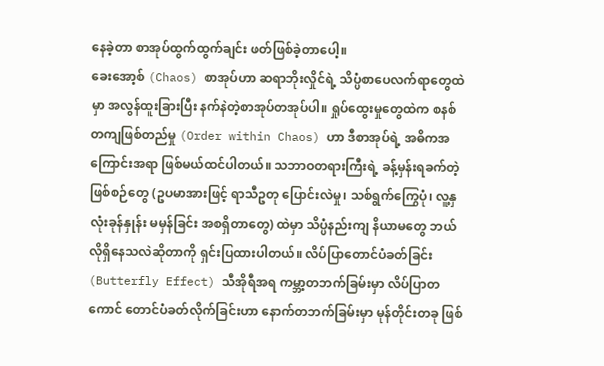နေခဲ့တာ စာအုပ်ထွက်ထွက်ချင်း ဖတ်ဖြစ်ခဲ့တာပေါ့။
ခေးအော့စ် (Chaos) စာအုပ်ဟာ ဆရာဘိုးလှိုင်ရဲ့ သိပ္ပံစာပေလက်ရာတွေထဲမှာ အလွန်ထူးခြားပြီး နက်နဲတဲ့စာအုပ်တအုပ်ပါ။ ရှုပ်ထွေးမှုတွေထဲက စနစ်တကျဖြစ်တည်မှု (Order within Chaos) ဟာ ဒီစာအုပ်ရဲ့ အဓိကအကြောင်းအရာ ဖြစ်မယ်ထင်ပါတယ်။ သဘာဝတရားကြီးရဲ့ ခန့်မှန်းရခက်တဲ့ ဖြစ်စဉ်တွေ (ဥပမာအားဖြင့် ရာသီဥတု ပြောင်းလဲမှု၊ သစ်ရွက်ကြွေပုံ၊ လူ့နှလုံးခုန်နှုန်း မမှန်ခြင်း အစရှိတာတွေ) ထဲမှာ သိပ္ပံနည်းကျ နိယာမတွေ ဘယ်လိုရှိနေသလဲဆိုတာကို ရှင်းပြထားပါတယ်။ လိပ်ပြာတောင်ပံခတ်ခြင်း (Butterfly Effect) သီအိုရီအရ ကမ္ဘာ့တဘက်ခြမ်းမှာ လိပ်ပြာတကောင် တောင်ပံခတ်လိုက်ခြင်းဟာ နောက်တဘက်ခြမ်းမှာ မုန်တိုင်းတခု ဖြစ်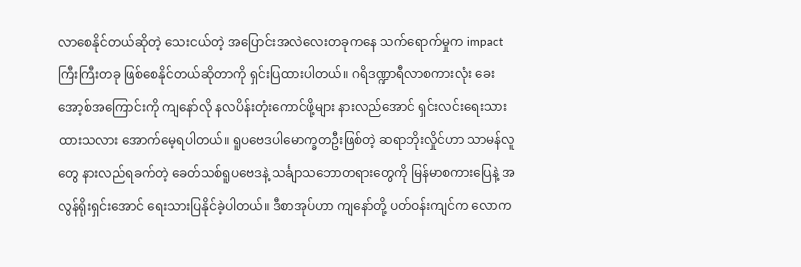လာစေနိုင်တယ်ဆိုတဲ့ သေးငယ်တဲ့ အပြောင်းအလဲလေးတခုကနေ သက်ရောက်မှုက impact ကြီးကြီးတခု ဖြစ်စေနိုင်တယ်ဆိုတာကို ရှင်းပြထားပါတယ်။ ဂရိဒဏ္ဍာရီလာစကားလုံး ခေးအော့စ်အကြောင်းကို ကျနော်လို နလပိန်းတုံးကောင်ဖို့များ နားလည်အောင် ရှင်းလင်းရေးသားထားသလား အောက်မေ့ရပါတယ်။ ရူပဗေဒပါမောက္ခတဦးဖြစ်တဲ့ ဆရာဘိုးလှိုင်ဟာ သာမန်လူတွေ နားလည်ရခက်တဲ့ ခေတ်သစ်ရူပဗေဒနဲ့ သင်္ချာသဘောတရားတွေကို မြန်မာစကားပြေနဲ့ အလွန်ရိုးရှင်းအောင် ရေးသားပြနိုင်ခဲ့ပါတယ်။ ဒီစာအုပ်ဟာ ကျနော်တို့ ပတ်ဝန်းကျင်က လောက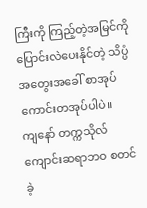ကြီးကို ကြည့်တဲ့အမြင်ကို ပြောင်းလဲပေးနိုင်တဲ့ သိပ္ပံအတွေးအခေါ် စာအုပ်ကောင်းတအုပ်ပါပဲ။
ကျနော် တက္ကသိုလ်ကျောင်းဆရာဘဝ စတင်ခဲ့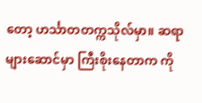တော့ ဟင်္သာတတက္ကသိုလ်မှာ။ ဆရာများဆောင်မှာ ကြီးစိုးနေတာက ကို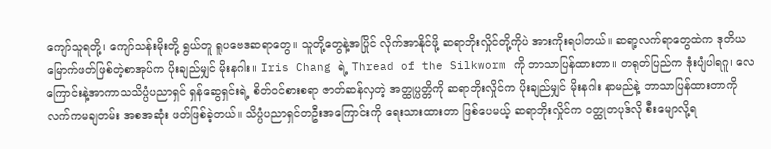ကျော်သူရတို့၊ ကျော်သန်းမိုးတို့ ရွယ်တူ ရူပဗေဒဆရာတွေ။ သူတို့တွေနဲ့အပြိုင် လိုက်အာနိုင်ဖို့ ဆရာဘိုးလှိုင်တို့ကိုပဲ အားကိုးရပါတယ်။ ဆရာ့လက်ရာတွေထဲက ဒုတိယမြောက်ဖတ်ဖြစ်တဲ့စာအုပ်က ပိုးချည်မျှင် မိုးနဂါး။ Iris Chang ရဲ့ Thread of the Silkworm ကို ဘာသာပြန်ထားတာ။ တရုတ်ပြည်က ဒုံးပျံပါရဂူ၊ လေကြောင်းနဲ့အာကာသသိပ္ပံပညာရှင် ရှန်ဆွေရှင်းရဲ့ စိတ်ဝင်စားစရာ ဇာတ်ဆန်လှတဲ့ အတ္ထုပ္ပတ္တိကို ဆရာဘိုးလှိုင်က ပိုးချည်မျှင် မိုးနဂါး နာမည်နဲ့ ဘာသာပြန်ထားတာကို လက်ကမချတမ်း အစအဆုံး ဖတ်ဖြစ်ခဲ့တယ်။ သိပ္ပံပညာရှင်တဦးအကြောင်းကို ရေးသားထားတာ ဖြစ်ပေမယ့် ဆရာဘိုးလှိုင်က ဝတ္ထုတပုဒ်လို စီးမျောလို့ရ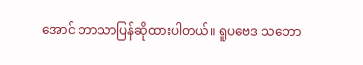အောင် ဘာသာပြန်ဆိုထားပါတယ်။ ရူပဗေဒ သဘော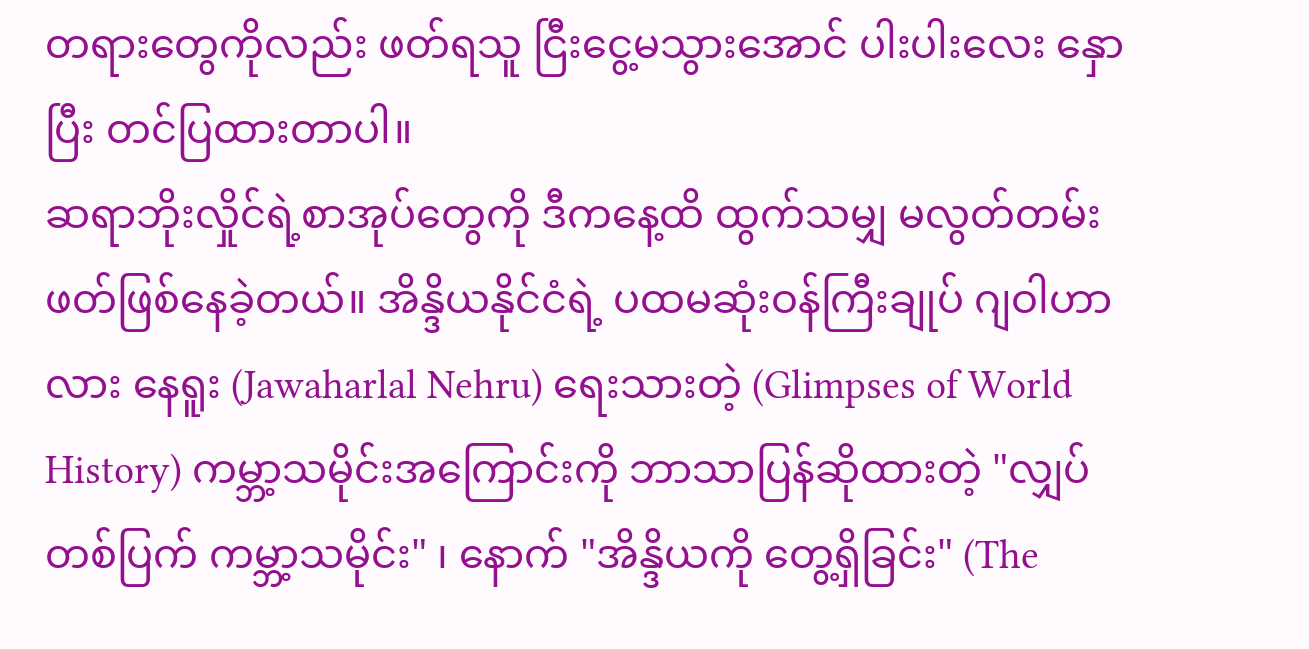တရားတွေကိုလည်း ဖတ်ရသူ ငြီးငွေ့မသွားအောင် ပါးပါးလေး နှောပြီး တင်ပြထားတာပါ။
ဆရာဘိုးလှိုင်ရဲ့စာအုပ်တွေကို ဒီကနေ့ထိ ထွက်သမျှ မလွတ်တမ်း ဖတ်ဖြစ်နေခဲ့တယ်။ အိန္ဒိယနိုင်ငံရဲ့ ပထမဆုံးဝန်ကြီးချုပ် ဂျဝါဟာလား နေရူး (Jawaharlal Nehru) ရေးသားတဲ့ (Glimpses of World History) ကမ္ဘာ့သမိုင်းအကြောင်းကို ဘာသာပြန်ဆိုထားတဲ့ "လျှပ်တစ်ပြက် ကမ္ဘာ့သမိုင်း" ၊ နောက် "အိန္ဒိယကို တွေ့ရှိခြင်း" (The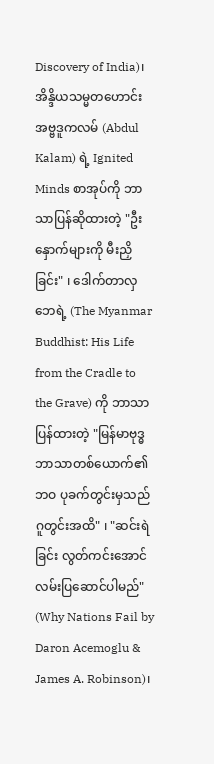Discovery of India)၊ အိန္ဒိယသမ္မတဟောင်း အဗ္ဗဒူကလမ် (Abdul Kalam) ရဲ့ Ignited Minds စာအုပ်ကို ဘာသာပြန်ဆိုထားတဲ့ "ဦးနှောက်များကို မီးညှိခြင်း" ၊ ဒေါက်တာလှဘေရဲ့ (The Myanmar Buddhist: His Life from the Cradle to the Grave) ကို ဘာသာပြန်ထားတဲ့ "မြန်မာဗုဒ္ဓဘာသာတစ်ယောက်၏ဘဝ ပုခက်တွင်းမှသည် ဂူတွင်းအထိ" ၊ "ဆင်းရဲခြင်း လွတ်ကင်းအောင် လမ်းပြဆောင်ပါမည်" (Why Nations Fail by Daron Acemoglu & James A. Robinson)၊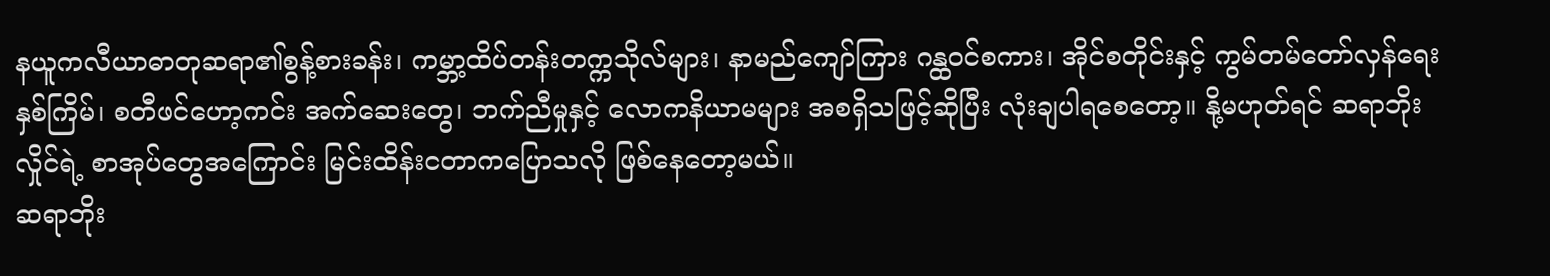နယူကလီယာဓာတုဆရာ၏စွန့်စားခန်း၊ ကမ္ဘာ့ထိပ်တန်းတက္ကသိုလ်များ၊ နာမည်ကျော်ကြား ဂန္ထဝင်စကား၊ အိုင်စတိုင်းနှင့် ကွမ်တမ်တော်လှန်ရေးနှစ်ကြိမ်၊ စတီဖင်ဟော့ကင်း အက်ဆေးတွေ၊ ဘက်ညီမှုနှင့် လောကနိယာမများ အစရှိသဖြင့်ဆိုပြီး လုံးချပါရစေတော့။ နို့မဟုတ်ရင် ဆရာဘိုးလှိုင်ရဲ့ စာအုပ်တွေအကြောင်း မြင်းထိန်းငတာကပြောသလို ဖြစ်နေတော့မယ်။
ဆရာဘိုး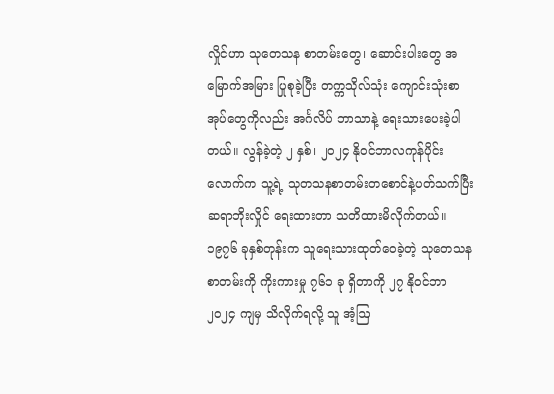လှိုင်ဟာ သုတေသန စာတမ်းတွေ၊ ဆောင်းပါးတွေ အမြောက်အမြား ပြုစုခဲ့ပြီး တက္ကသိုလ်သုံး ကျောင်းသုံးစာအုပ်တွေကိုလည်း အင်္ဂလိပ် ဘာသာနဲ့ ရေးသားပေးခဲ့ပါတယ်။ လွန်ခဲ့တဲ့ ၂ နှစ်၊ ၂၀၂၄ နိုဝင်ဘာလကုန်ပိုင်းလောက်က သူ့ရဲ့ သုတသနစာတမ်းတစောင်နဲ့ပတ်သက်ပြီး ဆရာဘိုးလှိုင် ရေးထားတာ သတိထားမိလိုက်တယ်။ ၁၉၇၆ ခုနှစ်တုန်းက သူရေးသားထုတ်ဝေခဲ့တဲ့ သုတေသနစာတမ်းကို ကိုးကားမှု ၇၆၁ ခု ရှိတာကို ၂၇ နိုဝင်ဘာ ၂၀၂၄ ကျမှ သိလိုက်ရလို့ သူ အံ့ဩ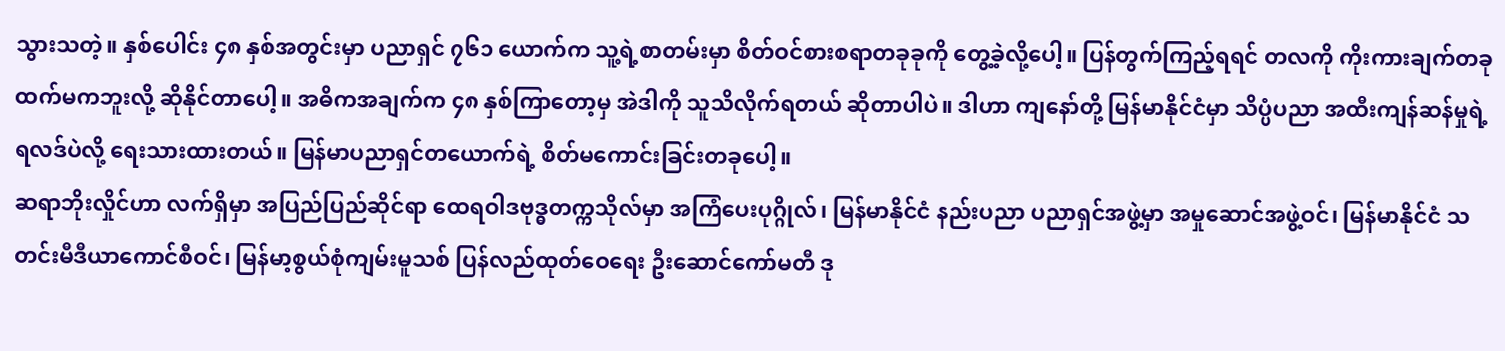သွားသတဲ့။ နှစ်ပေါင်း ၄၈ နှစ်အတွင်းမှာ ပညာရှင် ၇၆၁ ယောက်က သူ့ရဲ့စာတမ်းမှာ စိတ်ဝင်စားစရာတခုခုကို တွေ့ခဲ့လို့ပေါ့။ ပြန်တွက်ကြည့်ရရင် တလကို ကိုးကားချက်တခုထက်မကဘူးလို့ ဆိုနိုင်တာပေါ့။ အဓိကအချက်က ၄၈ နှစ်ကြာတော့မှ အဲဒါကို သူသိလိုက်ရတယ် ဆိုတာပါပဲ။ ဒါဟာ ကျနော်တို့ မြန်မာနိုင်ငံမှာ သိပ္ပံပညာ အထီးကျန်ဆန်မှုရဲ့ ရလဒ်ပဲလို့ ရေးသားထားတယ်။ မြန်မာပညာရှင်တယောက်ရဲ့ စိတ်မကောင်းခြင်းတခုပေါ့။
ဆရာဘိုးလှိုင်ဟာ လက်ရှိမှာ အပြည်ပြည်ဆိုင်ရာ ထေရဝါဒဗုဒ္ဓတက္ကသိုလ်မှာ အကြံပေးပုဂ္ဂိုလ်၊ မြန်မာနိုင်ငံ နည်းပညာ ပညာရှင်အဖွဲ့မှာ အမှုဆောင်အဖွဲ့ဝင်၊ မြန်မာနိုင်ငံ သတင်းမီဒီယာကောင်စီဝင်၊ မြန်မာ့စွယ်စုံကျမ်းမူသစ် ပြန်လည်ထုတ်ဝေရေး ဦးဆောင်ကော်မတီ ဒု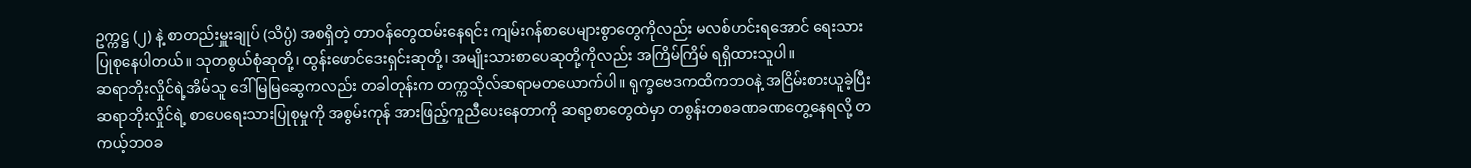ဥက္ကဋ္ဌ (၂) နဲ့ စာတည်းမှူးချုပ် (သိပ္ပံ) အစရှိတဲ့ တာဝန်တွေထမ်းနေရင်း ကျမ်းဂန်စာပေများစွာတွေကိုလည်း မလစ်ဟင်းရအောင် ရေးသားပြုစုနေပါတယ်။ သုတစွယ်စုံဆုတို့၊ ထွန်းဖောင်ဒေးရှင်းဆုတို့၊ အမျိုးသားစာပေဆုတို့ကိုလည်း အကြိမ်ကြိမ် ရရှိထားသူပါ။
ဆရာဘိုးလှိုင်ရဲ့အိမ်သူ ဒေါ်မြမြဆွေကလည်း တခါတုန်းက တက္ကသိုလ်ဆရာမတယောက်ပါ။ ရုက္ခဗေဒကထိကဘဝနဲ့ အငြိမ်းစားယူခဲ့ပြီး ဆရာဘိုးလှိုင်ရဲ့ စာပေရေးသားပြုစုမှုကို အစွမ်းကုန် အားဖြည့်ကူညီပေးနေတာကို ဆရာ့စာတွေထဲမှာ တစွန်းတစခဏခဏတွေ့နေရလို့ တကယ့်ဘဝခ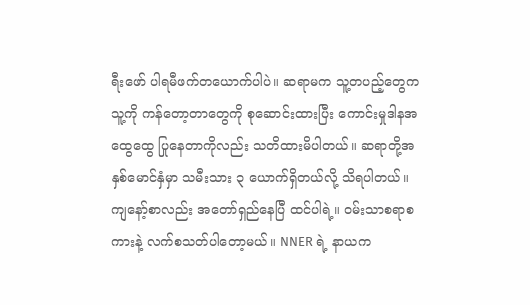ရီးဖော် ပါရမီဖက်တယောက်ပါပဲ။ ဆရာမက သူ့တပည့်တွေကသူ့ကို ကန်တော့တာတွေကို စုဆောင်းထားပြီး ကောင်းမှုဒါနအထွေထွေ ပြုနေတာကိုလည်း သတိထားမိပါတယ်။ ဆရာတို့အနှစ်မောင်နှံမှာ သမီးသား ၃ ယောက်ရှိတယ်လို့ သိရပါတယ်။
ကျနော့်စာလည်း အတော်ရှည်နေပြီ ထင်ပါရဲ့။ ဝမ်းသာစရာစကားနဲ့ လက်စသတ်ပါတော့မယ်။ NNER ရဲ့ နာယက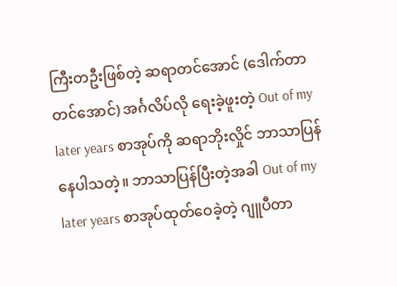ကြီးတဦးဖြစ်တဲ့ ဆရာတင်အောင် (ဒေါက်တာတင်အောင်) အင်္ဂလိပ်လို ရေးခဲ့ဖူးတဲ့ Out of my later years စာအုပ်ကို ဆရာဘိုးလှိုင် ဘာသာပြန်နေပါသတဲ့။ ဘာသာပြန်ပြီးတဲ့အခါ Out of my later years စာအုပ်ထုတ်ဝေခဲ့တဲ့ ဂျူပီတာ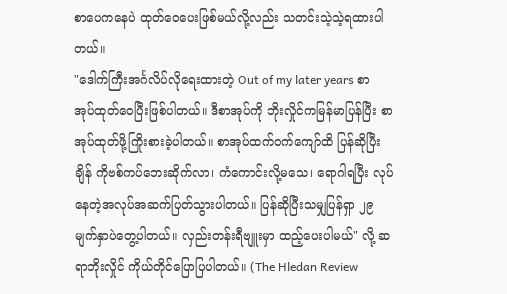စာပေကနေပဲ ထုတ်ဝေပေးဖြစ်မယ်လို့လည်း သတင်းသဲ့သဲ့ရထားပါတယ်။
"ဒေါက်ကြီးအင်္ဂလိပ်လိုရေးထားတဲ့ Out of my later years စာအုပ်ထုတ်ဝေပြီးဖြစ်ပါတယ်။ ဒီစာအုပ်ကို ဘိုးလှိုင်ကမြန်မာပြန်ပြီး စာအုပ်ထုတ်ဖို့ကြိုးစားခဲ့ပါတယ်။ စာအုပ်ထက်ဝက်ကျော်ထိ ပြန်ဆိုပြီးချိန် ကိုဗစ်ကပ်ဘေးဆိုက်လာ၊ ကံကောင်းလို့မသေ၊ ရောဂါရပြီး လုပ်နေတဲ့အလုပ်အဆက်ပြတ်သွားပါတယ်။ ပြန်ဆိုပြီးသမျှပြန်ရှာ ၂၉ မျက်နှာပဲတွေ့ပါတယ်။ လှည်းတန်းရီဗျူးမှာ ထည့်ပေးပါမယ်" လို့ ဆရာဘိုးလှိုင် ကိုယ်တိုင်ပြောပြပါတယ်။ (The Hledan Review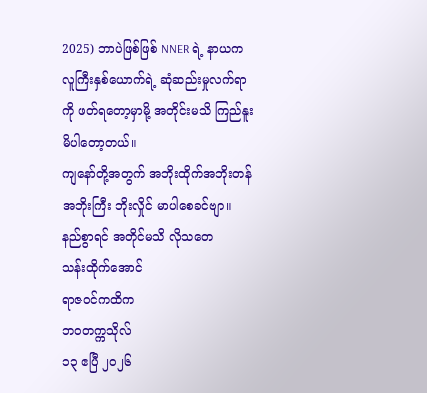2025) ဘာပဲဖြစ်ဖြစ် NNER ရဲ့ နာယကလူကြီးနှစ်ယောက်ရဲ့ ဆုံဆည်းမှုလက်ရာကို ဖတ်ရတော့မှာမို့ အတိုင်းမသိ ကြည်နူးမိပါတော့တယ်။
ကျနော်တို့အတွက် အဘိုးထိုက်အဘိုးတန် အဘိုးကြီး ဘိုးလှိုင် မာပါစေခင်ဗျာ။
နည်စွာရင် အတိုင်မသိ လိုသတေ
သန်းထိုက်အောင်
ရာဇဝင်ကထိက
ဘဝတက္ကသိုလ်
၁၃ ဧပြီ ၂၀၂၆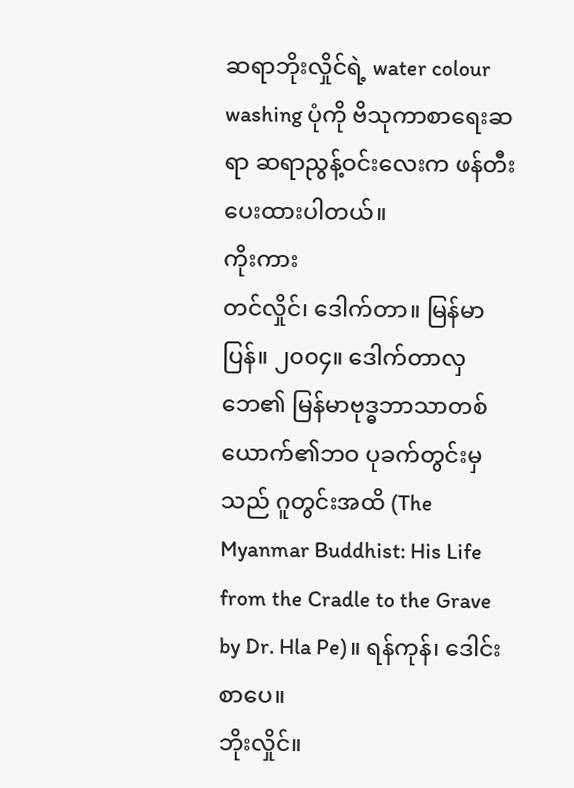ဆရာဘိုးလှိုင်ရဲ့ water colour washing ပုံကို ဗိသုကာစာရေးဆရာ ဆရာညွန့်ဝင်းလေးက ဖန်တီးပေးထားပါတယ်။
ကိုးကား
တင်လှိုင်၊ ဒေါက်တာ။ မြန်မာပြန်။ ၂၀၀၄။ ဒေါက်တာလှဘေ၏ မြန်မာဗုဒ္ဓဘာသာတစ်ယောက်၏ဘဝ ပုခက်တွင်းမှသည် ဂူတွင်းအထိ (The Myanmar Buddhist: His Life from the Cradle to the Grave by Dr. Hla Pe)။ ရန်ကုန်၊ ဒေါင်းစာပေ။
ဘိုးလှိုင်။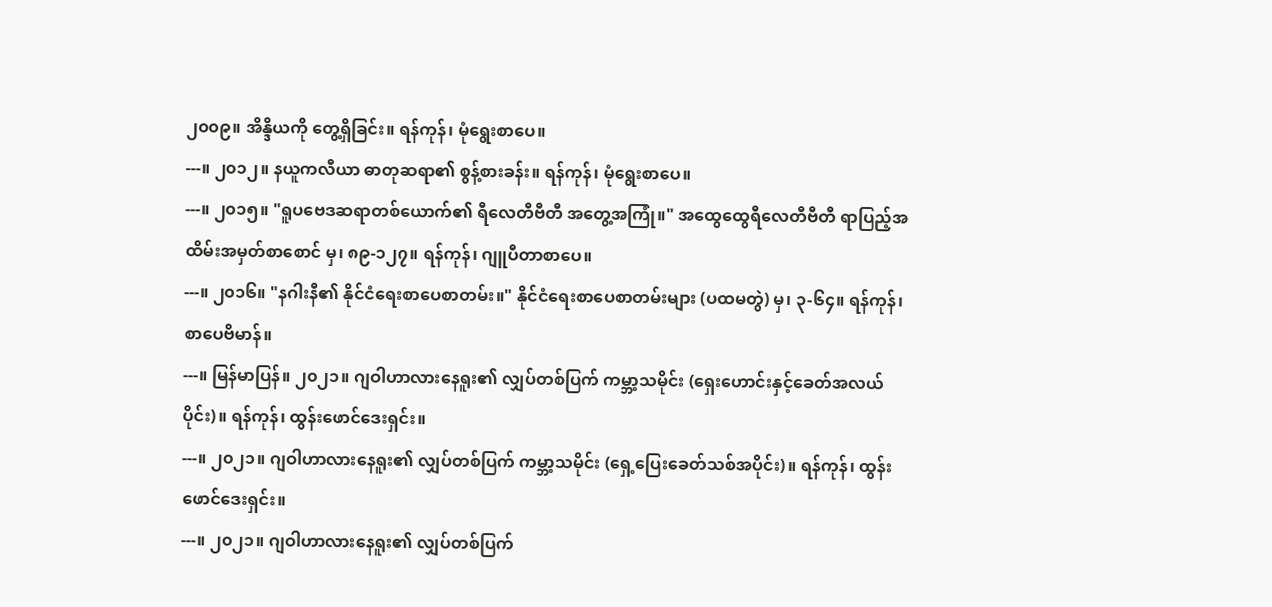၂၀၀၉။ အိန္ဒိယကို တွေ့ရှိခြင်း။ ရန်ကုန်၊ မုံရွေးစာပေ။
---။ ၂၀၁၂။ နယူကလီယာ ဓာတုဆရာ၏ စွန့်စားခန်း။ ရန်ကုန်၊ မုံရွေးစာပေ။
---။ ၂၀၁၅။ "ရူပဗေဒဆရာတစ်ယောက်၏ ရီလေတီဗီတီ အတွေ့အကြုံ။" အထွေထွေရီလေတီဗီတီ ရာပြည့်အထိမ်းအမှတ်စာစောင် မှ၊ ၈၉-၁၂၇။ ရန်ကုန်၊ ဂျူပီတာစာပေ။
---။ ၂၀၁၆။ "နဂါးနီ၏ နိုင်ငံရေးစာပေစာတမ်း။" နိုင်ငံရေးစာပေစာတမ်းများ (ပထမတွဲ) မှ၊ ၃-၆၄။ ရန်ကုန်၊ စာပေဗိမာန်။
---။ မြန်မာပြန်။ ၂၀၂၁။ ဂျဝါဟာလားနေရူး၏ လျှပ်တစ်ပြက် ကမ္ဘာ့သမိုင်း (ရှေးဟောင်းနှင့်ခေတ်အလယ်ပိုင်း)။ ရန်ကုန်၊ ထွန်းဖောင်ဒေးရှင်း။
---။ ၂၀၂၁။ ဂျဝါဟာလားနေရူး၏ လျှပ်တစ်ပြက် ကမ္ဘာ့သမိုင်း (ရှေ့ပြေးခေတ်သစ်အပိုင်း)။ ရန်ကုန်၊ ထွန်းဖောင်ဒေးရှင်း။
---။ ၂၀၂၁။ ဂျဝါဟာလားနေရူး၏ လျှပ်တစ်ပြက်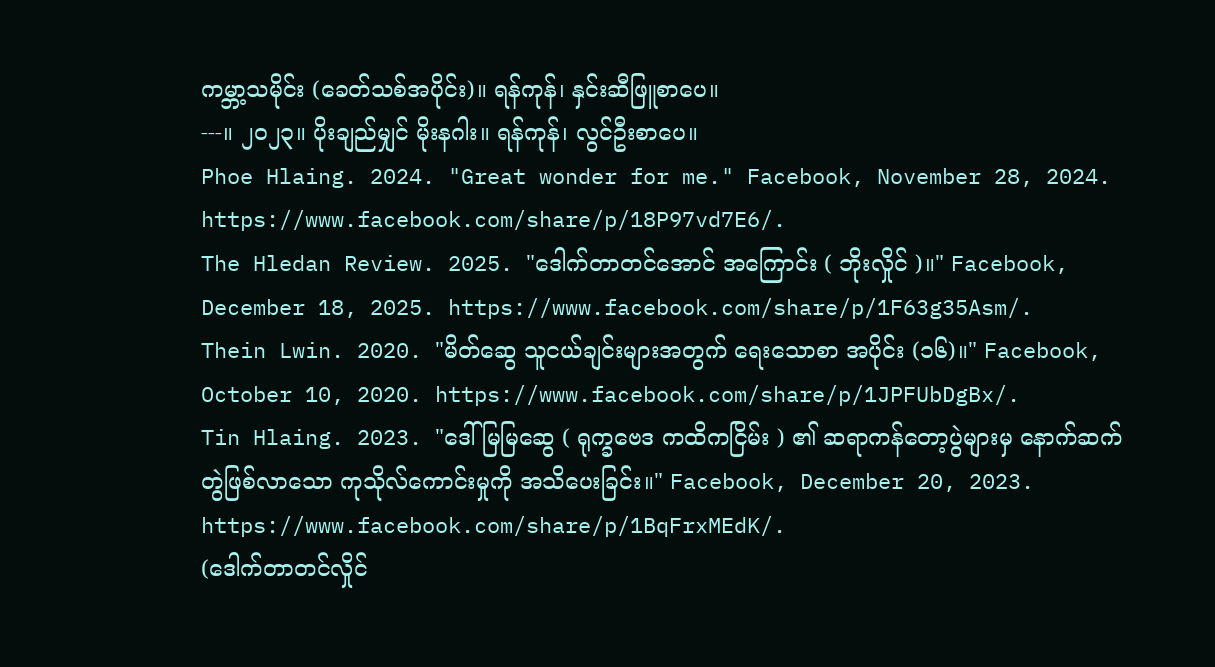ကမ္ဘာ့သမိုင်း (ခေတ်သစ်အပိုင်း)။ ရန်ကုန်၊ နှင်းဆီဖြူစာပေ။
---။ ၂၀၂၃။ ပိုးချည်မျှင် မိုးနဂါး။ ရန်ကုန်၊ လွင်ဦးစာပေ။
Phoe Hlaing. 2024. "Great wonder for me." Facebook, November 28, 2024. https://www.facebook.com/share/p/18P97vd7E6/.
The Hledan Review. 2025. "ဒေါက်တာတင်အောင် အကြောင်း ( ဘိုးလှိုင် )။" Facebook, December 18, 2025. https://www.facebook.com/share/p/1F63g35Asm/.
Thein Lwin. 2020. "မိတ်ဆွေ သူငယ်ချင်းများအတွက် ရေးသောစာ အပိုင်း (၁၆)။" Facebook, October 10, 2020. https://www.facebook.com/share/p/1JPFUbDgBx/.
Tin Hlaing. 2023. "ဒေါ်မြမြဆွေ ( ရုက္ခဗေဒ ကထိကငြိမ်း ) ၏ ဆရာကန်တော့ပွဲများမှ နောက်ဆက်တွဲဖြစ်လာသော ကုသိုလ်ကောင်းမှုကို အသိပေးခြင်း။" Facebook, December 20, 2023. https://www.facebook.com/share/p/1BqFrxMEdK/.
(ဒေါက်တာတင်လှိုင်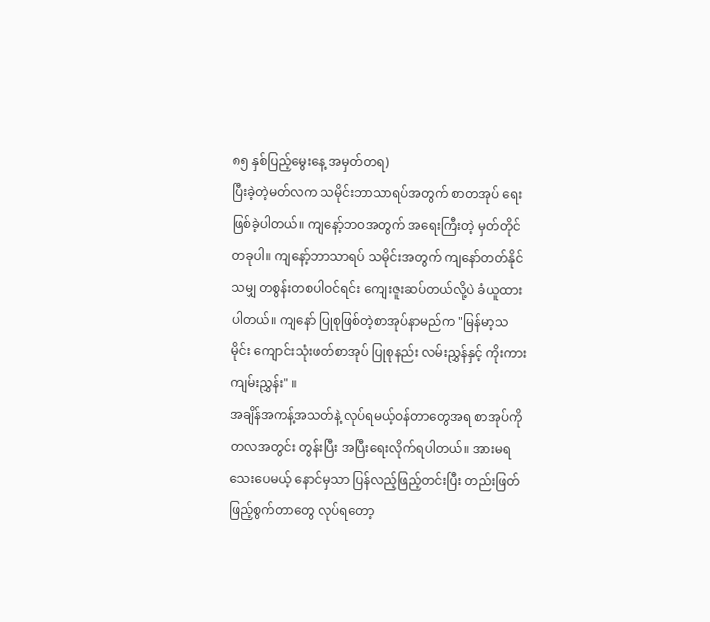၈၅ နှစ်ပြည့်မွေးနေ့ အမှတ်တရ)
ပြီးခဲ့တဲ့မတ်လက သမိုင်းဘာသာရပ်အတွက် စာတအုပ် ရေးဖြစ်ခဲ့ပါတယ်။ ကျနော့်ဘဝအတွက် အရေးကြီးတဲ့ မှတ်တိုင်တခုပါ။ ကျနော့်ဘာသာရပ် သမိုင်းအတွက် ကျနော်တတ်နိုင်သမျှ တစွန်းတစပါဝင်ရင်း ကျေးဇူးဆပ်တယ်လို့ပဲ ခံယူထားပါတယ်။ ကျနော် ပြုစုဖြစ်တဲ့စာအုပ်နာမည်က "မြန်မာ့သမိုင်း ကျောင်းသုံးဖတ်စာအုပ် ပြုစုနည်း လမ်းညွှန်နှင့် ကိုးကားကျမ်းညွှန်း" ။
အချိန်အကန့်အသတ်နဲ့ လုပ်ရမယ့်ဝန်တာတွေအရ စာအုပ်ကို တလအတွင်း တွန်းပြီး အပြီးရေးလိုက်ရပါတယ်။ အားမရသေးပေမယ့် နောင်မှသာ ပြန်လည့်ဖြည့်တင်းပြီး တည်းဖြတ်ဖြည့်စွက်တာတွေ လုပ်ရတော့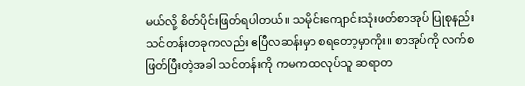မယ်လို့ စိတ်ပိုင်းဖြတ်ရပါတယ်။ သမိုင်းကျောင်းသုံးဖတ်စာအုပ် ပြုစုနည်းသင်တန်းတခုကလည်း ဧပြီလဆန်းမှာ စရတော့မှာကိုး။ စာအုပ်ကို လက်စဖြတ်ပြီးတဲ့အခါ သင်တန်းကို ကမကထလုပ်သူ ဆရာတ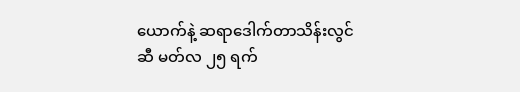ယောက်နဲ့ ဆရာဒေါက်တာသိန်းလွင်ဆီ မတ်လ ၂၅ ရက်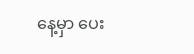နေ့မှာ ပေး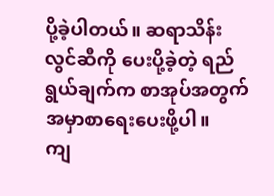ပို့ခဲ့ပါတယ်။ ဆရာသိန်းလွင်ဆီကို ပေးပို့ခဲ့တဲ့ ရည်ရွယ်ချက်က စာအုပ်အတွက် အမှာစာရေးပေးဖို့ပါ။
ကျ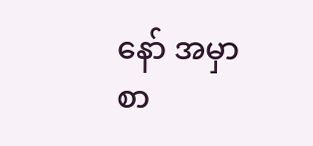နော် အမှာစာ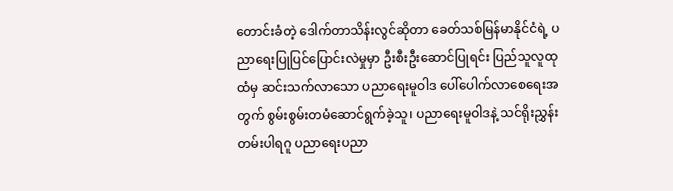တောင်းခံတဲ့ ဒေါက်တာသိန်းလွင်ဆိုတာ ခေတ်သစ်မြန်မာနိုင်ငံရဲ့ ပညာရေးပြုပြင်ပြောင်းလဲမှုမှာ ဦးစီးဦးဆောင်ပြုရင်း ပြည်သူလူထုထံမှ ဆင်းသက်လာသော ပညာရေးမူဝါဒ ပေါ်ပေါက်လာစေရေးအတွက် စွမ်းစွမ်းတမံဆောင်ရွက်ခဲ့သူ၊ ပညာရေးမူဝါဒနဲ့ သင်ရိုးညွှန်းတမ်းပါရဂူ ပညာရေးပညာ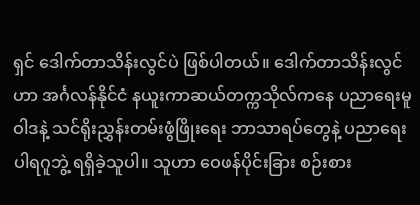ရှင် ဒေါက်တာသိန်းလွင်ပဲ ဖြစ်ပါတယ်။ ဒေါက်တာသိန်းလွင်ဟာ အင်္ဂလန်နိုင်ငံ နယူးကာဆယ်တက္ကသိုလ်ကနေ ပညာရေးမူဝါဒနဲ့ သင်ရိုးညွှန်းတမ်းဖွံဖြိုးရေး ဘာသာရပ်တွေနဲ့ ပညာရေးပါရဂူဘွဲ့ ရရှိခဲ့သူပါ။ သူဟာ ဝေဖန်ပိုင်းခြား စဉ်းစား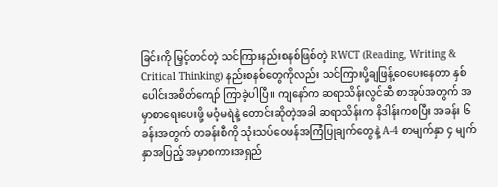ခြင်းကို မြှင့်တင်တဲ့ သင်ကြားနည်းစနစ်ဖြစ်တဲ့ RWCT (Reading, Writing & Critical Thinking) နည်းစနစ်တွေကိုလည်း သင်ကြားပို့ချဖြန့်ဝေပေးနေတာ နှစ်ပေါင်းအစိတ်ကျော် ကြာခဲ့ပါပြီ။ ကျနော်က ဆရာသိန်းလွင်ဆီ စာအုပ်အတွက် အမှာစာရေးပေးဖို့ မဝံ့မရဲနဲ့ တောင်းဆိုတဲ့အခါ ဆရာသိန်းက နိဒါန်းကစပြီး အခန်း ၆ ခန်းအတွက် တခန်းစီကို သုံးသပ်ဝေဖန်အကြံပြုချက်တွေနဲ့ A-4 စာမျက်နှာ ၄ မျက်နှာအပြည့် အမှာစကားအရှည်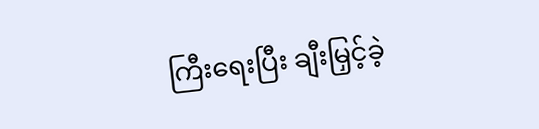ကြီးရေးပြီး ချီးမြှင့်ခဲ့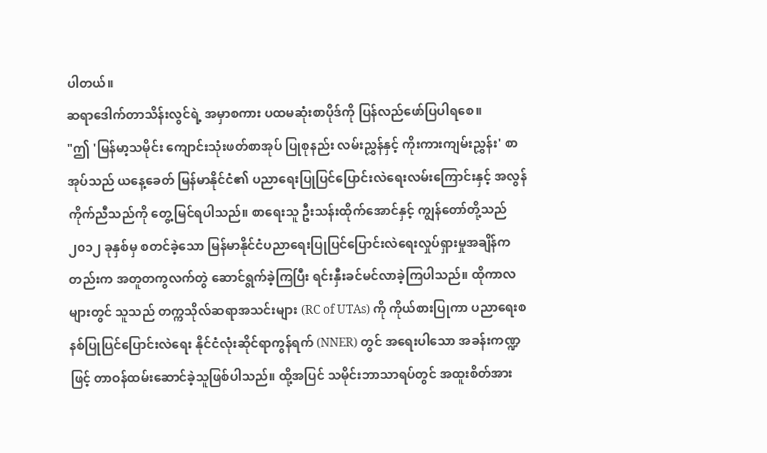ပါတယ်။
ဆရာဒေါက်တာသိန်းလွင်ရဲ့ အမှာစကား ပထမဆုံးစာပိုဒ်ကို ပြန်လည်ဖော်ပြပါရစေ။
"ဤ 'မြန်မာ့သမိုင်း ကျောင်းသုံးဖတ်စာအုပ် ပြုစုနည်း လမ်းညွှန်နှင့် ကိုးကားကျမ်းညွှန်း' စာအုပ်သည် ယနေ့ခေတ် မြန်မာနိုင်ငံ၏ ပညာရေးပြုပြင်ပြောင်းလဲရေးလမ်းကြောင်းနှင့် အလွန်ကိုက်ညီသည်ကို တွေ့မြင်ရပါသည်။ စာရေးသူ ဦးသန်းထိုက်အောင်နှင့် ကျွန်တော်တို့သည် ၂၀၁၂ ခုနှစ်မှ စတင်ခဲ့သော မြန်မာနိုင်ငံပညာရေးပြုပြင်ပြောင်းလဲရေးလှုပ်ရှားမှုအချိန်ကတည်းက အတူတကွလက်တွဲ ဆောင်ရွက်ခဲ့ကြပြီး ရင်းနှီးခင်မင်လာခဲ့ကြပါသည်။ ထိုကာလများတွင် သူသည် တက္ကသိုလ်ဆရာအသင်းများ (RC of UTAs) ကို ကိုယ်စားပြုကာ ပညာရေးစနစ်ပြုပြင်ပြောင်းလဲရေး နိုင်ငံလုံးဆိုင်ရာကွန်ရက် (NNER) တွင် အရေးပါသော အခန်းကဏ္ဍဖြင့် တာဝန်ထမ်းဆောင်ခဲ့သူဖြစ်ပါသည်။ ထို့အပြင် သမိုင်းဘာသာရပ်တွင် အထူးစိတ်အား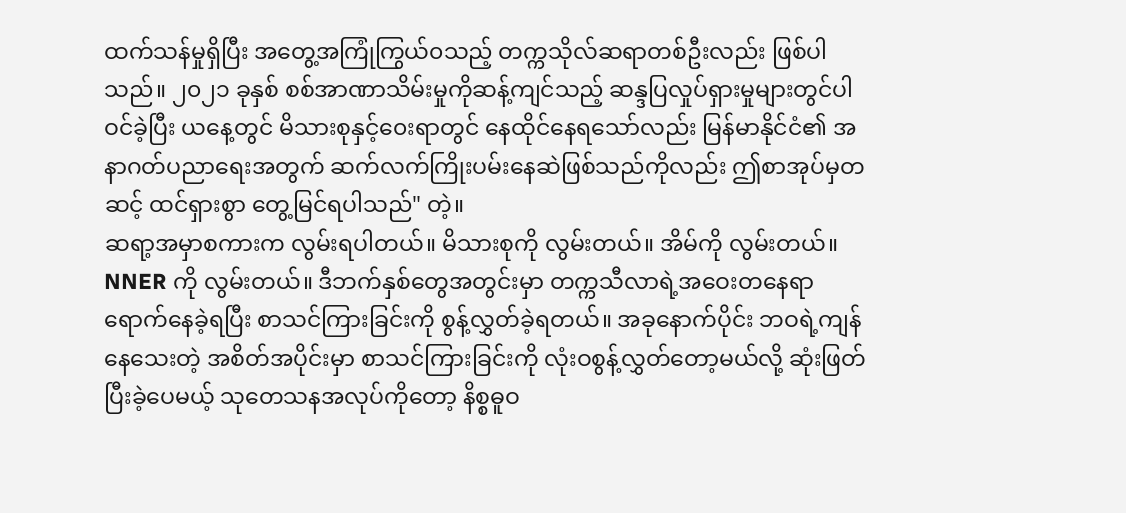ထက်သန်မှုရှိပြီး အတွေ့အကြုံကြွယ်၀သည့် တက္ကသိုလ်ဆရာတစ်ဦးလည်း ဖြစ်ပါသည်။ ၂၀၂၁ ခုနှစ် စစ်အာဏာသိမ်းမှုကိုဆန့်ကျင်သည့် ဆန္ဒပြလှုပ်ရှားမှုများတွင်ပါဝင်ခဲ့ပြီး ယနေ့တွင် မိသားစုနှင့်၀ေးရာတွင် နေထိုင်နေရသော်လည်း မြန်မာနိုင်ငံ၏ အနာဂတ်ပညာရေးအတွက် ဆက်လက်ကြိုးပမ်းနေဆဲဖြစ်သည်ကိုလည်း ဤစာအုပ်မှတဆင့် ထင်ရှားစွာ တွေ့မြင်ရပါသည်" တဲ့။
ဆရာ့အမှာစကားက လွမ်းရပါတယ်။ မိသားစုကို လွမ်းတယ်။ အိမ်ကို လွမ်းတယ်။ NNER ကို လွမ်းတယ်။ ဒီဘက်နှစ်တွေအတွင်းမှာ တက္ကသီလာရဲ့အဝေးတနေရာ ရောက်နေခဲ့ရပြီး စာသင်ကြားခြင်းကို စွန့်လွှတ်ခဲ့ရတယ်။ အခုနောက်ပိုင်း ဘဝရဲ့ကျန်နေသေးတဲ့ အစိတ်အပိုင်းမှာ စာသင်ကြားခြင်းကို လုံးဝစွန့်လွှတ်တော့မယ်လို့ ဆုံးဖြတ်ပြီးခဲ့ပေမယ့် သုတေသနအလုပ်ကိုတော့ နိစ္စဓူဝ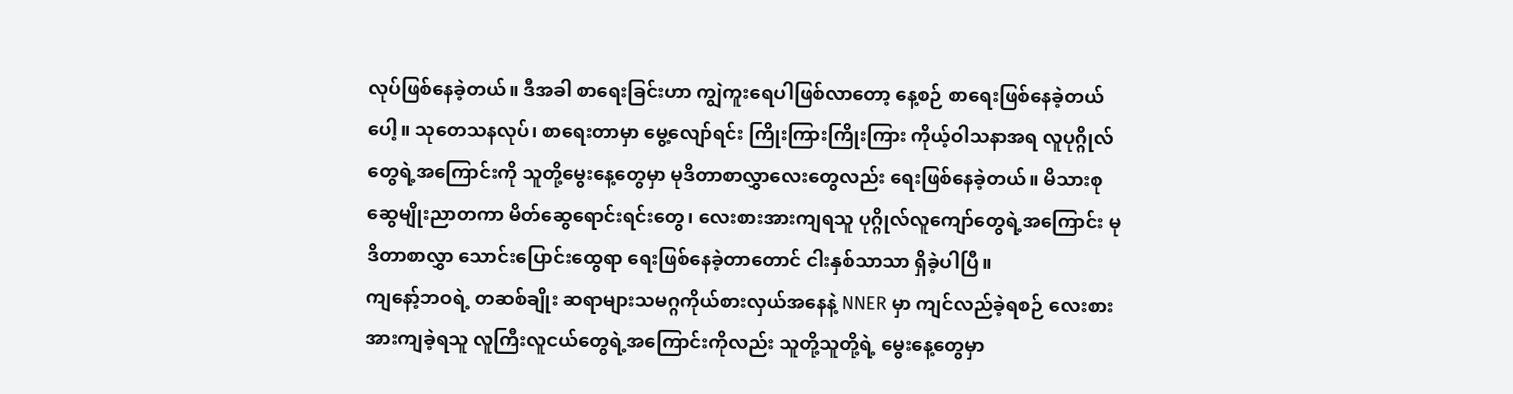လုပ်ဖြစ်နေခဲ့တယ်။ ဒီအခါ စာရေးခြင်းဟာ ကျွဲကူးရေပါဖြစ်လာတော့ နေ့စဉ် စာရေးဖြစ်နေခဲ့တယ်ပေါ့။ သုတေသနလုပ်၊ စာရေးတာမှာ မွေ့လျော်ရင်း ကြိုးကြားကြိုးကြား ကိုယ့်ဝါသနာအရ လူပုဂ္ဂိုလ်တွေရဲ့အကြောင်းကို သူတို့မွေးနေ့တွေမှာ မုဒိတာစာလွှာလေးတွေလည်း ရေးဖြစ်နေခဲ့တယ်။ မိသားစု ဆွေမျိုးညာတကာ မိတ်ဆွေရောင်းရင်းတွေ၊ လေးစားအားကျရသူ ပုဂ္ဂိုလ်လူကျော်တွေရဲ့အကြောင်း မုဒိတာစာလွှာ သောင်းပြောင်းထွေရာ ရေးဖြစ်နေခဲ့တာတောင် ငါးနှစ်သာသာ ရှိခဲ့ပါပြီ။
ကျနော့်ဘဝရဲ့ တဆစ်ချိုး ဆရာများသမဂ္ဂကိုယ်စားလှယ်အနေနဲ့ NNER မှာ ကျင်လည်ခဲ့ရစဉ် လေးစားအားကျခဲ့ရသူ လူကြီးလူငယ်တွေရဲ့အကြောင်းကိုလည်း သူတို့သူတို့ရဲ့ မွေးနေ့တွေမှာ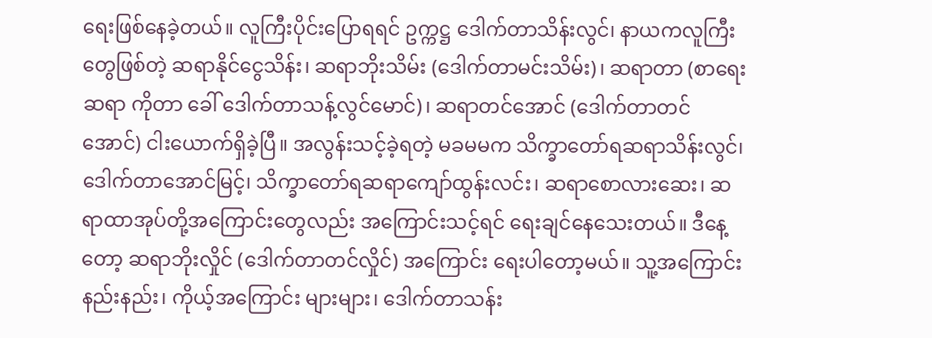ရေးဖြစ်နေခဲ့တယ်။ လူကြီးပိုင်းပြောရရင် ဥက္ကဋ္ဌ ဒေါက်တာသိန်းလွင်၊ နာယကလူကြီးတွေဖြစ်တဲ့ ဆရာနိုင်ငွေသိန်း၊ ဆရာဘိုးသိမ်း (ဒေါက်တာမင်းသိမ်း)၊ ဆရာတာ (စာရေးဆရာ ကိုတာ ခေါ် ဒေါက်တာသန့်လွင်မောင်)၊ ဆရာတင်အောင် (ဒေါက်တာတင်အောင်) ငါးယောက်ရှိခဲ့ပြီ။ အလွန်းသင့်ခဲ့ရတဲ့ မခမမက သိက္ခာတော်ရဆရာသိန်းလွင်၊ ဒေါက်တာအောင်မြင့်၊ သိက္ခာတော်ရဆရာကျော်ထွန်းလင်း၊ ဆရာစောလားဆေး၊ ဆရာထာအုပ်တို့အကြောင်းတွေလည်း အကြောင်းသင့်ရင် ရေးချင်နေသေးတယ်။ ဒီနေ့တော့ ဆရာဘိုးလှိုင် (ဒေါက်တာတင်လှိုင်) အကြောင်း ရေးပါတော့မယ်။ သူ့အကြောင်း နည်းနည်း၊ ကိုယ့်အကြောင်း များများ၊ ဒေါက်တာသန်း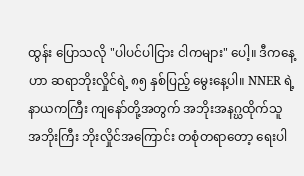ထွန်း ပြောသလို "ပါပင်ပါငြား ငါကများ" ပေါ့။ ဒီကနေ့ဟာ ဆရာဘိုးလှိုင်ရဲ့ ၈၅ နှစ်ပြည့် မွေးနေ့ပါ။ NNER ရဲ့ နာယကကြီး ကျနော်တို့အတွက် အဘိုးအနဂ္ဃထိုက်သူ အဘိုးကြီး ဘိုးလှိုင်အကြောင်း တစုံတရာတော့ ရေးပါ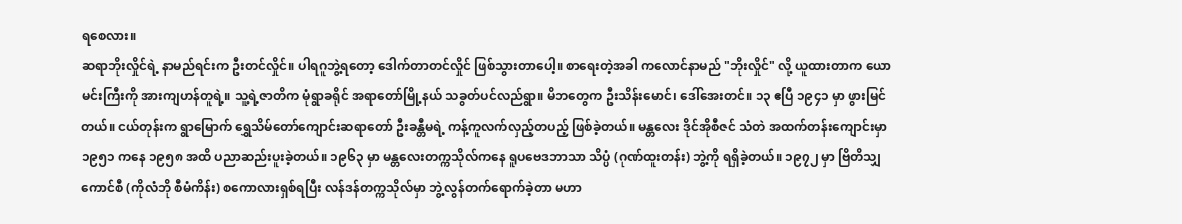ရစေလား။
ဆရာဘိုးလှိုင်ရဲ့ နာမည်ရင်းက ဦးတင်လှိုင်။ ပါရဂူဘွဲ့ရတော့ ဒေါက်တာတင်လှိုင် ဖြစ်သွားတာပေါ့။ စာရေးတဲ့အခါ ကလောင်နာမည် "ဘိုးလှိုင်" လို့ ယူထားတာက ယောမင်းကြီးကို အားကျဟန်တူရဲ့။ သူ့ရဲ့ဇာတိက မုံရွာခရိုင် အရာတော်မြို့နယ် သခွတ်ပင်လည်ရွာ။ မိဘတွေက ဦးသိန်းမောင်၊ ဒေါ်အေးတင်။ ၁၃ ဧပြီ ၁၉၄၁ မှာ ဖွားမြင်တယ်။ ငယ်တုန်းက ရွာမြောက် ရွှေသိမ်တော်ကျောင်းဆရာတော် ဦးခန္တီမရဲ့ ကန့်ကူလက်လှည့်တပည့် ဖြစ်ခဲ့တယ်။ မန္တလေး ဒိုင်အိုစီဇင် သံတဲ အထက်တန်းကျောင်းမှာ ၁၉၅၁ ကနေ ၁၉၅၈ အထိ ပညာဆည်းပူးခဲ့တယ်။ ၁၉၆၃ မှာ မန္တလေးတက္ကသိုလ်ကနေ ရူပဗေဒဘာသာ သိပ္ပံ (ဂုဏ်ထူးတန်း) ဘွဲ့ကို ရရှိခဲ့တယ်။ ၁၉၇၂ မှာ ဗြိတိသျှ ကောင်စီ (ကိုလံဘို စီမံကိန်း) စကောလားရှစ်ရပြီး လန်ဒန်တက္ကသိုလ်မှာ ဘွဲ့လွန်တက်ရောက်ခဲ့တာ မဟာ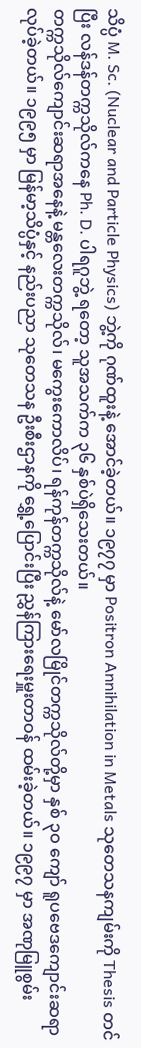သိပ္ပံ M. Sc. (Nuclear and Particle Physics) ဘွဲ့ကို ဂုဏ်ထူးနဲ့ အောင်ခဲ့တယ်။ ၁၉၇၇ မှာ Positron Annihilation in Metals သုတေသနကျမ်းကို Thesis တင်ပြီး လန်ဒန်တက္ကသိုလ်ကနေ Ph. D. ပါရဂူဘွဲ့ ရတော့ သူအသက်က ၃၆ နှစ်ပဲရှိသေးတယ်။
တက္ကသိုလ်ကျောင်းဆရာအနေနဲ့ မန္တလေးတက္ကသိုလ်၊ မကွေးကောလိပ်၊ ရန်ကုန်တက္ကသိုလ်နဲ့ မော်လမြိုင်တက္ကသိုလ်တို့မှာ နှစ် ၃ဝ ကျော် ရူပဗေဒကျောင်းဆရာလုပ်ခဲ့တယ်။ ၁၉၉၅ မှာ မြန်မာ့သိပ္ပံနှင့် နည်းပညာ သုတေသန ဦးစီးဌာနကို ရွှေ့ပြောင်းပြီး ညွှန်ကြားရေးမှူးတာဝန် ထမ်းခဲ့တယ်။ ၁၉၉၇ မှာ အဏုမြူစွမ်း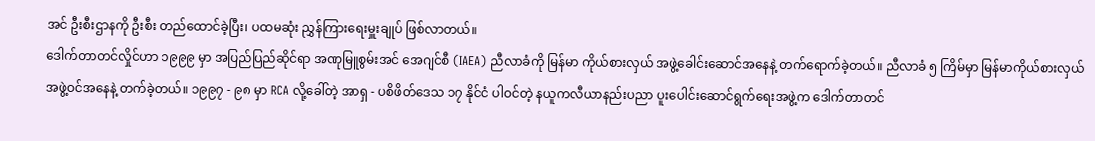အင် ဦးစီးဌာနကို ဦးစီး တည်ထောင်ခဲ့ပြီး၊ ပထမဆုံး ညွှန်ကြားရေးမှူးချုပ် ဖြစ်လာတယ်။
ဒေါက်တာတင်လှိုင်ဟာ ၁၉၉၉ မှာ အပြည်ပြည်ဆိုင်ရာ အဏုမြူစွမ်းအင် အေဂျင်စီ (IAEA) ညီလာခံကို မြန်မာ ကိုယ်စားလှယ် အဖွဲ့ခေါင်းဆောင်အနေနဲ့ တက်ရောက်ခဲ့တယ်။ ညီလာခံ ၅ ကြိမ်မှာ မြန်မာကိုယ်စားလှယ်အဖွဲ့ဝင်အနေနဲ့ တက်ခဲ့တယ်။ ၁၉၉၇ - ၉၈ မှာ RCA လို့ခေါ်တဲ့ အာရှ - ပစိဖိတ်ဒေသ ၁၇ နိုင်ငံ ပါဝင်တဲ့ နယူကလီယာနည်းပညာ ပူးပေါင်းဆောင်ရွက်ရေးအဖွဲ့က ဒေါက်တာတင်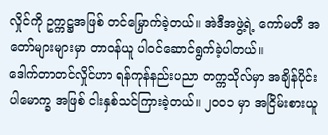လှိုင်ကို ဥက္ကဋ္ဌအဖြစ် တင်မြှောက်ခဲ့တယ်။ အဲဒီအဖွဲ့ရဲ့ ကော်မတီ အတော်များများမှာ တာဝန်ယူ ပါဝင်ဆောင်ရွက်ခဲ့ပါတယ်။
ဒေါက်တာတင်လှိုင်ဟာ ရန်ကုန်နည်းပညာ တက္ကသိုလ်မှာ အချိန်ပိုင်း ပါမောက္ခ အဖြစ် ငါးနှစ်သင်ကြားခဲ့တယ်။ ၂၀၀၁ မှာ အငြိမ်းစားယူ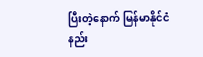ပြီးတဲ့နောက် မြန်မာနိုင်ငံ နည်း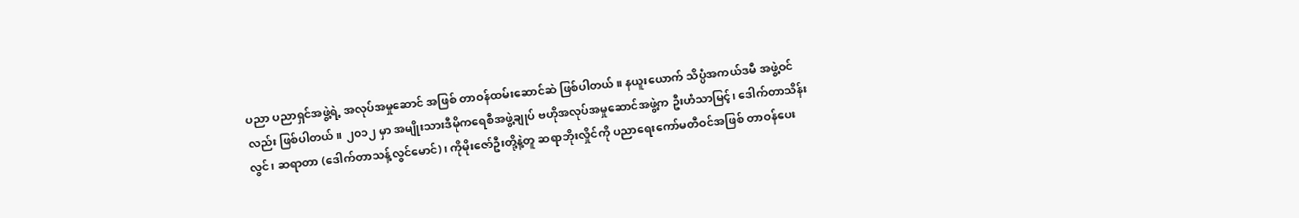ပညာ ပညာရှင်အဖွဲ့ရဲ့ အလုပ်အမှုဆောင် အဖြစ် တာဝန်ထမ်းဆောင်ဆဲ ဖြစ်ပါတယ်။ နယူးယောက် သိပ္ပံအကယ်ဒမီ အဖွဲ့ဝင်လည်း ဖြစ်ပါတယ်။ ၂၀၁၂ မှာ အမျိုးသားဒီမိုကရေစီအဖွဲ့ချုပ် ဗဟိုအလုပ်အမှုဆောင်အဖွဲ့က ဦးဟံသာမြင့်၊ ဒေါက်တာသိန်းလွင်၊ ဆရာတာ (ဒေါက်တာသန့်လွင်မောင်)၊ ကိုမိုးဇော်ဦးတို့နဲ့တူ ဆရာဘိုးလှိုင်ကို ပညာရေးကော်မတီဝင်အဖြစ် တာဝန်ပေး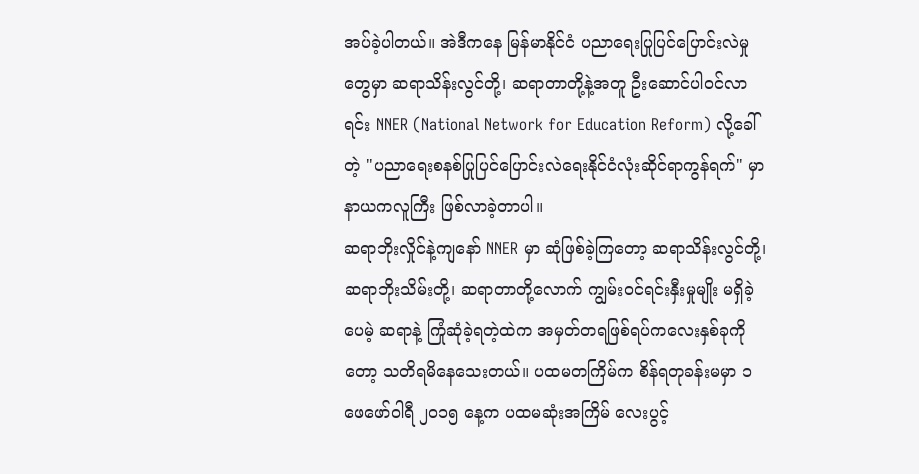အပ်ခဲ့ပါတယ်။ အဲဒီကနေ မြန်မာနိုင်ငံ ပညာရေးပြုပြင်ပြောင်းလဲမှုတွေမှာ ဆရာသိန်းလွင်တို့၊ ဆရာတာတို့နဲ့အတူ ဦးဆောင်ပါဝင်လာရင်း NNER (National Network for Education Reform) လို့ခေါ်တဲ့ "ပညာရေးစနစ်ပြုပြင်ပြောင်းလဲရေးနိုင်ငံလုံးဆိုင်ရာကွန်ရက်" မှာ နာယကလူကြီး ဖြစ်လာခဲ့တာပါ။
ဆရာဘိုးလှိုင်နဲ့ကျနော် NNER မှာ ဆုံဖြစ်ခဲ့ကြတော့ ဆရာသိန်းလွင်တို့၊ ဆရာဘိုးသိမ်းတို့၊ ဆရာတာတို့လောက် ကျွမ်းဝင်ရင်းနှီးမှုမျိုး မရှိခဲ့ပေမဲ့ ဆရာနဲ့ ကြုံဆုံခဲ့ရတဲ့ထဲက အမှတ်တရဖြစ်ရပ်ကလေးနှစ်ခုကိုတော့ သတိရမိနေသေးတယ်။ ပထမတကြိမ်က စိန်ရတုခန်းမမှာ ၁ ဖေဖော်ဝါရီ ၂၀၁၅ နေ့က ပထမဆုံးအကြိမ် လေးပွင့်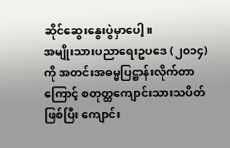ဆိုင်ဆွေးနွေးပွဲမှာပေါ့။
အမျိုးသားပညာရေးဥပဒေ (၂၀၁၄) ကို အတင်းအဓမ္မပြဋ္ဌာန်းလိုက်တာကြောင့် စတုတ္ထကျောင်းသားသပိတ်ဖြစ်ပြီး ကျောင်း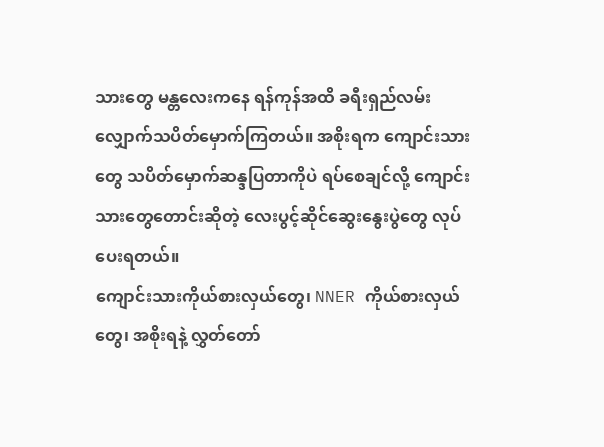သားတွေ မန္တလေးကနေ ရန်ကုန်အထိ ခရီးရှည်လမ်းလျှောက်သပိတ်မှောက်ကြတယ်။ အစိုးရက ကျောင်းသားတွေ သပိတ်မှောက်ဆန္ဒပြတာကိုပဲ ရပ်စေချင်လို့ ကျောင်းသားတွေတောင်းဆိုတဲ့ လေးပွင့်ဆိုင်ဆွေးနွေးပွဲတွေ လုပ်ပေးရတယ်။
ကျောင်းသားကိုယ်စားလှယ်တွေ၊ NNER ကိုယ်စားလှယ်တွေ၊ အစိုးရနဲ့ လွှတ်တော်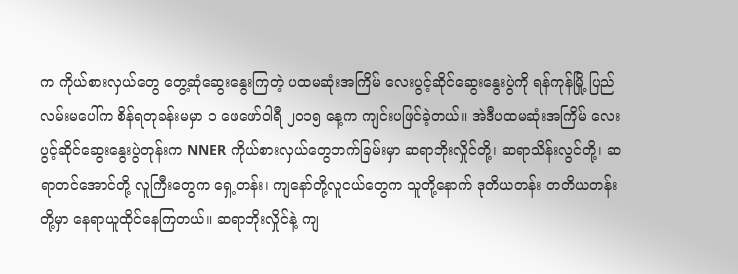က ကိုယ်စားလှယ်တွေ တွေ့ဆုံဆွေးနွေးကြတဲ့ ပထမဆုံးအကြိမ် လေးပွင့်ဆိုင်ဆွေးနွေးပွဲကို ရန်ကုန်မြို့ ပြည်လမ်းမပေါ်က စိန်ရတုခန်းမမှာ ၁ ဖေဖော်ဝါရီ ၂၀၁၅ နေ့က ကျင်းပဖြင်ခဲ့တယ်။ အဲဒီပထမဆုံးအကြိမ် လေးပွင့်ဆိုင်ဆွေးနွေးပွဲတုန်းက NNER ကိုယ်စားလှယ်တွေဘက်ခြမ်းမှာ ဆရာဘိုးလှိုင်တို့၊ ဆရာသိန်းလွင်တို့၊ ဆရာတင်အောင်တို့ လူကြီးတွေက ရှေ့တန်း၊ ကျနော်တို့လူငယ်တွေက သူတို့နောက် ဒုတိယတန်း တတိယတန်းတို့မှာ နေရာယူထိုင်နေကြတယ်။ ဆရာဘိုးလှိုင်နဲ့ ကျ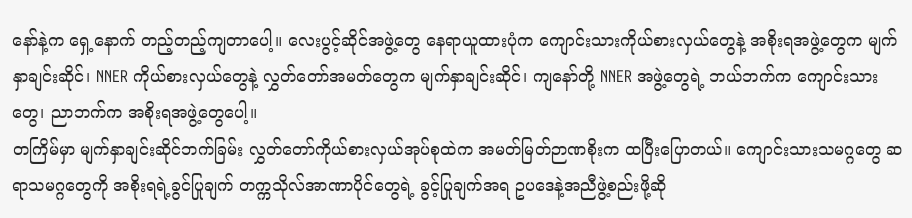နော်နဲ့က ရှေ့နောက် တည့်တည့်ကျတာပေါ့။ လေးပွင့်ဆိုင်အဖွဲ့တွေ နေရာယူထားပုံက ကျောင်းသားကိုယ်စားလှယ်တွေနဲ့ အစိုးရအဖွဲ့တွေက မျက်နှာချင်းဆိုင်၊ NNER ကိုယ်စားလှယ်တွေနဲ့ လွှတ်တော်အမတ်တွေက မျက်နှာချင်းဆိုင်၊ ကျနော်တို့ NNER အဖွဲ့တွေရဲ့ ဘယ်ဘက်က ကျောင်းသားတွေ၊ ညာဘက်က အစိုးရအဖွဲ့တွေပေါ့။
တကြိမ်မှာ မျက်နှာချင်းဆိုင်ဘက်ခြမ်း လွှတ်တော်ကိုယ်စားလှယ်အုပ်စုထဲက အမတ်မြတ်ဉာဏစိုးက ထပြီးပြောတယ်။ ကျောင်းသားသမဂ္ဂတွေ ဆရာသမဂ္ဂတွေကို အစိုးရရဲ့ခွင်ပြုချက် တက္ကသိုလ်အာဏာပိုင်တွေရဲ့ ခွင့်ပြုချက်အရ ဥပဒေနဲ့အညီဖွဲ့စည်းဖို့ဆို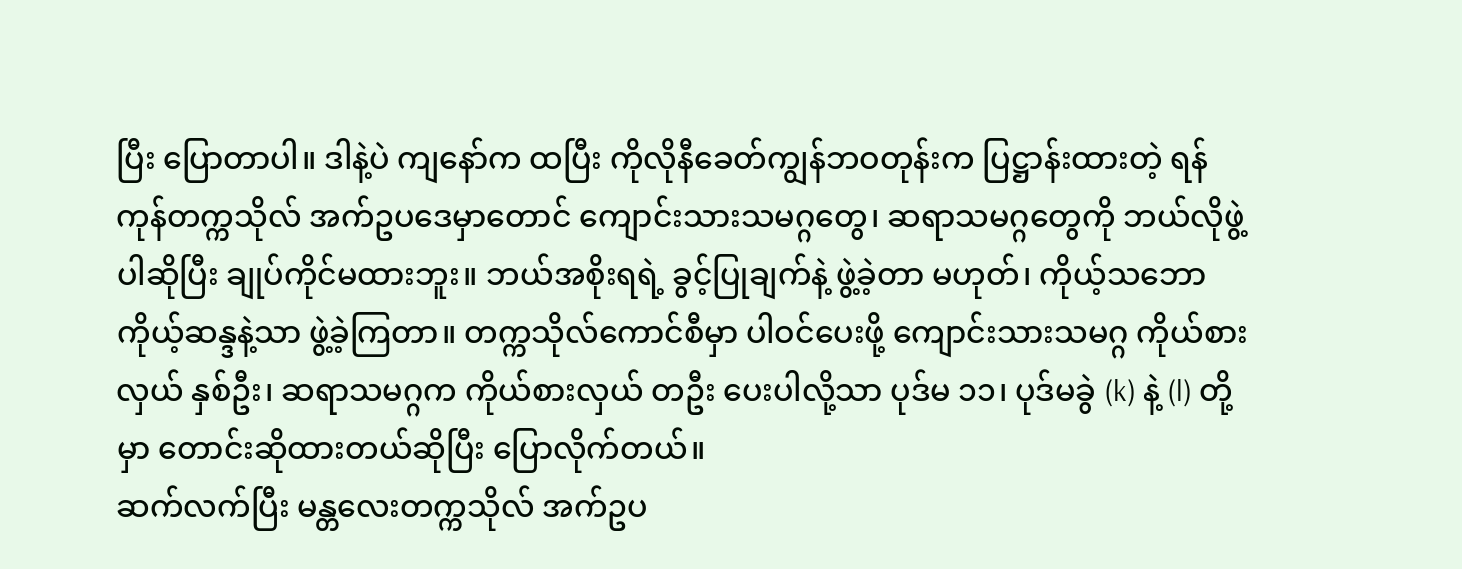ပြီး ပြောတာပါ။ ဒါနဲ့ပဲ ကျနော်က ထပြီး ကိုလိုနီခေတ်ကျွန်ဘဝတုန်းက ပြဋ္ဌာန်းထားတဲ့ ရန်ကုန်တက္ကသိုလ် အက်ဥပဒေမှာတောင် ကျောင်းသားသမဂ္ဂတွေ၊ ဆရာသမဂ္ဂတွေကို ဘယ်လိုဖွဲ့ပါဆိုပြီး ချုပ်ကိုင်မထားဘူး။ ဘယ်အစိုးရရဲ့ ခွင့်ပြုချက်နဲ့ ဖွဲ့ခဲ့တာ မဟုတ်၊ ကိုယ့်သဘောကိုယ့်ဆန္ဒနဲ့သာ ဖွဲ့ခဲ့ကြတာ။ တက္ကသိုလ်ကောင်စီမှာ ပါဝင်ပေးဖို့ ကျောင်းသားသမဂ္ဂ ကိုယ်စားလှယ် နှစ်ဦး၊ ဆရာသမဂ္ဂက ကိုယ်စားလှယ် တဦး ပေးပါလို့သာ ပုဒ်မ ၁၁၊ ပုဒ်မခွဲ (k) နဲ့ (l) တို့မှာ တောင်းဆိုထားတယ်ဆိုပြီး ပြောလိုက်တယ်။
ဆက်လက်ပြီး မန္တလေးတက္ကသိုလ် အက်ဥပ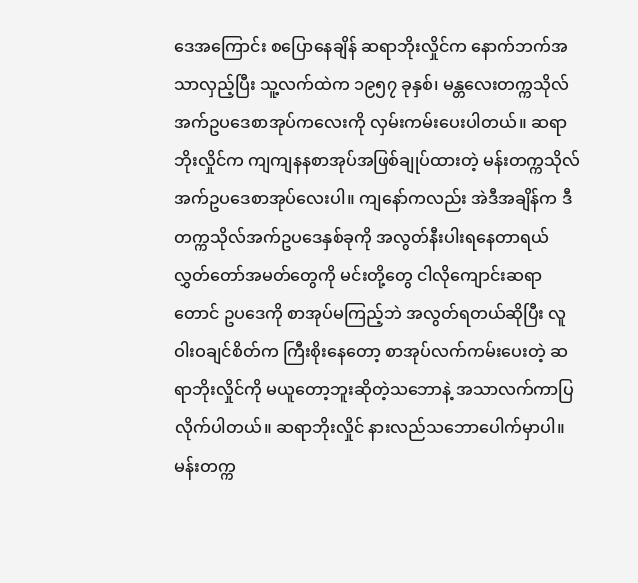ဒေအကြောင်း စပြောနေချိန် ဆရာဘိုးလှိုင်က နောက်ဘက်အသာလှည့်ပြီး သူ့လက်ထဲက ၁၉၅၇ ခုနှစ်၊ မန္တလေးတက္ကသိုလ် အက်ဥပဒေစာအုပ်ကလေးကို လှမ်းကမ်းပေးပါတယ်။ ဆရာဘိုးလှိုင်က ကျကျနနစာအုပ်အဖြစ်ချုပ်ထားတဲ့ မန်းတက္ကသိုလ်အက်ဥပဒေစာအုပ်လေးပါ။ ကျနော်ကလည်း အဲဒီအချိန်က ဒီတက္ကသိုလ်အက်ဥပဒေနှစ်ခုကို အလွတ်နီးပါးရနေတာရယ် လွှတ်တော်အမတ်တွေကို မင်းတို့တွေ ငါလိုကျောင်းဆရာတောင် ဥပဒေကို စာအုပ်မကြည့်ဘဲ အလွတ်ရတယ်ဆိုပြီး လူဝါးဝချင်စိတ်က ကြီးစိုးနေတော့ စာအုပ်လက်ကမ်းပေးတဲ့ ဆရာဘိုးလှိုင်ကို မယူတော့ဘူးဆိုတဲ့သဘောနဲ့ အသာလက်ကာပြလိုက်ပါတယ်။ ဆရာဘိုးလှိုင် နားလည်သဘောပေါက်မှာပါ။ မန်းတက္က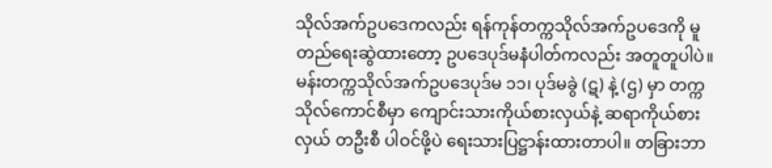သိုလ်အက်ဥပဒေကလည်း ရန်ကုန်တက္ကသိုလ်အက်ဥပဒေကို မူတည်ရေးဆွဲထားတော့ ဥပဒေပုဒ်မနံပါတ်ကလည်း အတူတူပါပဲ။ မန်းတက္ကသိုလ်အက်ဥပဒေပုဒ်မ ၁၁၊ ပုဒ်မခွဲ (ဋ) နဲ့ (ဌ) မှာ တက္ကသိုလ်ကောင်စီမှာ ကျောင်းသားကိုယ်စားလှယ်နဲ့ ဆရာကိုယ်စားလှယ် တဦးစီ ပါဝင်ဖို့ပဲ ရေးသားပြဋ္ဌာန်းထားတာပါ။ တခြားဘာ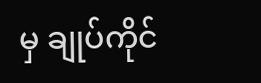မှ ချုပ်ကိုင်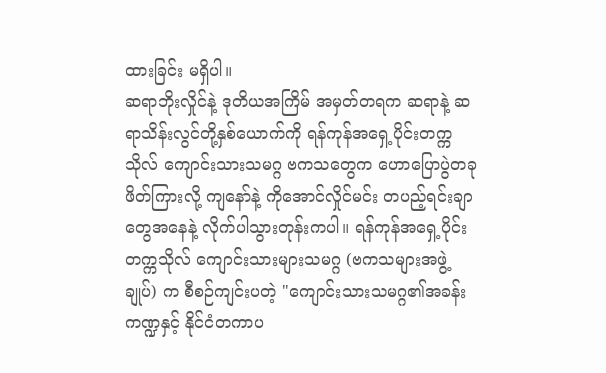ထားခြင်း မရှိပါ။
ဆရာဘိုးလှိုင်နဲ့ ဒုတိယအကြိမ် အမှတ်တရက ဆရာနဲ့ ဆရာသိန်းလွင်တို့နှစ်ယောက်ကို ရန်ကုန်အရှေ့ပိုင်းတက္ကသိုလ် ကျောင်းသားသမဂ္ဂ ဗကသတွေက ဟောပြောပွဲတခု ဖိတ်ကြားလို့ ကျနော်နဲ့ ကိုအောင်လှိုင်မင်း တပည့်ရင်းချာတွေအနေနဲ့ လိုက်ပါသွားတုန်းကပါ။ ရန်ကုန်အရှေ့ပိုင်းတက္ကသိုလ် ကျောင်းသားများသမဂ္ဂ (ဗကသများအဖွဲ့ချုပ်) က စီစဉ်ကျင်းပတဲ့ "ကျောင်းသားသမဂ္ဂ၏အခန်းကဏ္ဍနှင့် နိုင်ငံတကာပ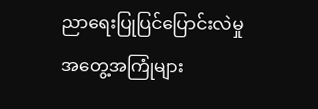ညာရေးပြုပြင်ပြောင်းလဲမှု အတွေ့အကြုံများ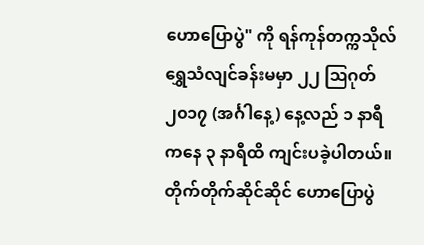ဟောပြောပွဲ" ကို ရန်ကုန်တက္ကသိုလ် ရွှေသံလျင်ခန်းမမှာ ၂၂ ဩဂုတ် ၂၀၁၇ (အင်္ဂါနေ့) နေ့လည် ၁ နာရီကနေ ၃ နာရီထိ ကျင်းပခဲ့ပါတယ်။
တိုက်တိုက်ဆိုင်ဆိုင် ဟောပြောပွဲ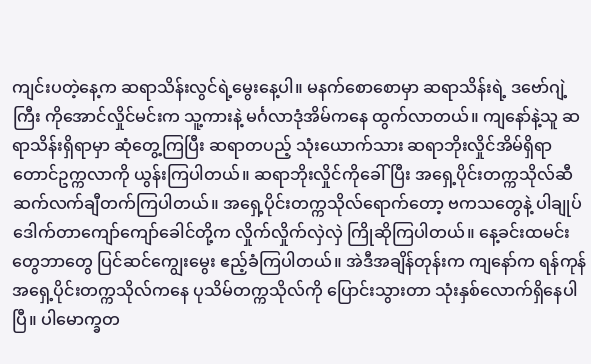ကျင်းပတဲ့နေ့က ဆရာသိန်းလွင်ရဲ့မွေးနေ့ပါ။ မနက်စောစောမှာ ဆရာသိန်းရဲ့ ဒဗော်ဂျဲ့ကြီး ကိုအောင်လှိုင်မင်းက သူ့ကားနဲ့ မင်္ဂလာဒုံအိမ်ကနေ ထွက်လာတယ်။ ကျနော်နဲ့သူ ဆရာသိန်းရှိရာမှာ ဆုံတွေ့ကြပြီး ဆရာတပည့် သုံးယောက်သား ဆရာဘိုးလှိုင်အိမ်ရှိရာ တောင်ဥက္ကလာကို ယွန်းကြပါတယ်။ ဆရာဘိုးလှိုင်ကိုခေါ်ပြီး အရှေ့ပိုင်းတက္ကသိုလ်ဆီ ဆက်လက်ချီတက်ကြပါတယ်။ အရှေ့ပိုင်းတက္ကသိုလ်ရောက်တော့ ဗကသတွေနဲ့ ပါချုပ်ဒေါက်တာကျော်ကျော်ခေါင်တို့က လှိုက်လှိုက်လှဲလှဲ ကြိုဆိုကြပါတယ်။ နေ့ခင်းထမင်းတွေဘာတွေ ပြင်ဆင်ကျွေးမွေး ဧည့်ခံကြပါတယ်။ အဲဒီအချိန်တုန်းက ကျနော်က ရန်ကုန်အရှေ့ပိုင်းတက္ကသိုလ်ကနေ ပုသိမ်တက္ကသိုလ်ကို ပြောင်းသွားတာ သုံးနှစ်လောက်ရှိနေပါပြီ။ ပါမောက္ခတ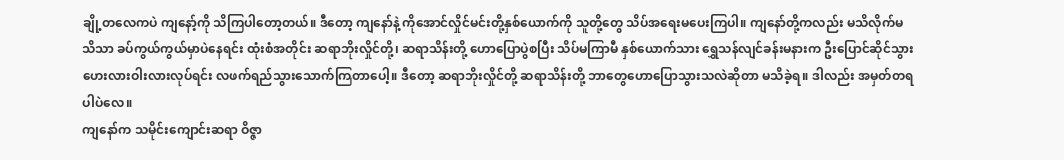ချို့တလေကပဲ ကျနော့်ကို သိကြပါတော့တယ်။ ဒီတော့ ကျနော်နဲ့ ကိုအောင်လှိုင်မင်းတို့နှစ်ယောက်ကို သူတို့တွေ သိပ်အရေးမပေးကြပါ။ ကျနော်တို့ကလည်း မသိလိုက်မသိသာ ခပ်ကွယ်ကွယ်မှာပဲနေရင်း ထုံးစံအတိုင်း ဆရာဘိုးလှိုင်တို့၊ ဆရာသိန်းတို့ ဟောပြောပွဲစပြီး သိပ်မကြာမီ နှစ်ယောက်သား ရွှေသန်လျင်ခန်းမနားက ဦးပြောင်ဆိုင်သွား ဟေးလားဝါးလားလုပ်ရင်း လဖက်ရည်သွားသောက်ကြတာပေါ့။ ဒီတော့ ဆရာဘိုးလှိုင်တို့ ဆရာသိန်းတို့ ဘာတွေဟောပြောသွားသလဲဆိုတာ မသိခဲ့ရ။ ဒါလည်း အမှတ်တရပါပဲလေ။
ကျနော်က သမိုင်းကျောင်းဆရာ ဝိဇ္ဇာ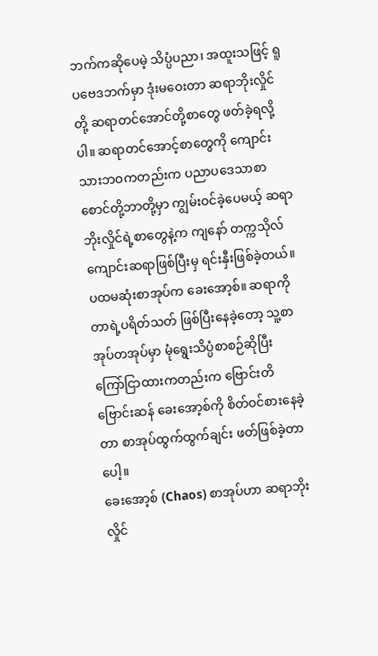ဘက်ကဆိုပေမဲ့ သိပ္ပံပညာ၊ အထူးသဖြင့် ရူပဗေဒဘက်မှာ ဒုံးမဝေးတာ ဆရာဘိုးလှိုင်တို့ ဆရာတင်အောင်တို့စာတွေ ဖတ်ခဲ့ရလို့ပါ။ ဆရာတင်အောင့်စာတွေကို ကျောင်းသားဘဝကတည်းက ပညာပဒေသာစာစောင်တို့ဘာတို့မှာ ကျွမ်းဝင်ခဲ့ပေမယ့် ဆရာဘိုးလှိုင်ရဲ့စာတွေနဲ့က ကျနော် တက္ကသိုလ်ကျောင်းဆရာဖြစ်ပြီးမှ ရင်းနှီးဖြစ်ခဲ့တယ်။ ပထမဆုံးစာအုပ်က ခေးအော့စ်။ ဆရာကိုတာရဲ့ပရိတ်သတ် ဖြစ်ပြီးနေခဲ့တော့ သူ့စာအုပ်တအုပ်မှာ မုံရွေးသိပ္ပံစာစဉ်ဆိုပြီး ကြော်ငြာထားကတည်းက ဗြောင်းတိဗြောင်းဆန် ခေးအော့စ်ကို စိတ်ဝင်စားနေခဲ့တာ စာအုပ်ထွက်ထွက်ချင်း ဖတ်ဖြစ်ခဲ့တာပေါ့။
ခေးအော့စ် (Chaos) စာအုပ်ဟာ ဆရာဘိုးလှိုင်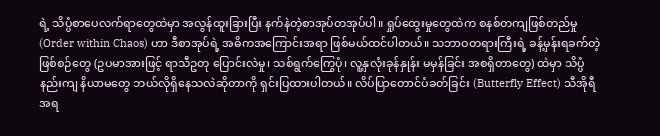ရဲ့ သိပ္ပံစာပေလက်ရာတွေထဲမှာ အလွန်ထူးခြားပြီး နက်နဲတဲ့စာအုပ်တအုပ်ပါ။ ရှုပ်ထွေးမှုတွေထဲက စနစ်တကျဖြစ်တည်မှု (Order within Chaos) ဟာ ဒီစာအုပ်ရဲ့ အဓိကအကြောင်းအရာ ဖြစ်မယ်ထင်ပါတယ်။ သဘာဝတရားကြီးရဲ့ ခန့်မှန်းရခက်တဲ့ ဖြစ်စဉ်တွေ (ဥပမာအားဖြင့် ရာသီဥတု ပြောင်းလဲမှု၊ သစ်ရွက်ကြွေပုံ၊ လူ့နှလုံးခုန်နှုန်း မမှန်ခြင်း အစရှိတာတွေ) ထဲမှာ သိပ္ပံနည်းကျ နိယာမတွေ ဘယ်လိုရှိနေသလဲဆိုတာကို ရှင်းပြထားပါတယ်။ လိပ်ပြာတောင်ပံခတ်ခြင်း (Butterfly Effect) သီအိုရီအရ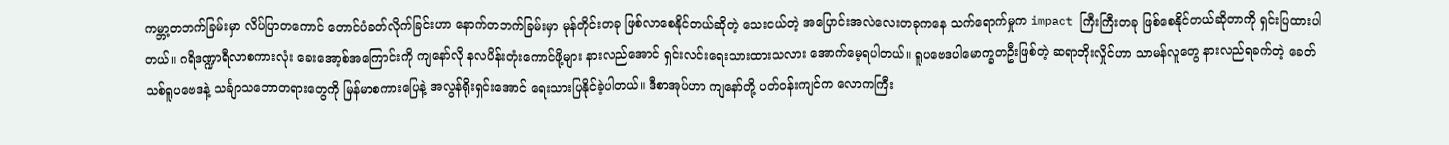ကမ္ဘာ့တဘက်ခြမ်းမှာ လိပ်ပြာတကောင် တောင်ပံခတ်လိုက်ခြင်းဟာ နောက်တဘက်ခြမ်းမှာ မုန်တိုင်းတခု ဖြစ်လာစေနိုင်တယ်ဆိုတဲ့ သေးငယ်တဲ့ အပြောင်းအလဲလေးတခုကနေ သက်ရောက်မှုက impact ကြီးကြီးတခု ဖြစ်စေနိုင်တယ်ဆိုတာကို ရှင်းပြထားပါတယ်။ ဂရိဒဏ္ဍာရီလာစကားလုံး ခေးအော့စ်အကြောင်းကို ကျနော်လို နလပိန်းတုံးကောင်ဖို့များ နားလည်အောင် ရှင်းလင်းရေးသားထားသလား အောက်မေ့ရပါတယ်။ ရူပဗေဒပါမောက္ခတဦးဖြစ်တဲ့ ဆရာဘိုးလှိုင်ဟာ သာမန်လူတွေ နားလည်ရခက်တဲ့ ခေတ်သစ်ရူပဗေဒနဲ့ သင်္ချာသဘောတရားတွေကို မြန်မာစကားပြေနဲ့ အလွန်ရိုးရှင်းအောင် ရေးသားပြနိုင်ခဲ့ပါတယ်။ ဒီစာအုပ်ဟာ ကျနော်တို့ ပတ်ဝန်းကျင်က လောကကြီး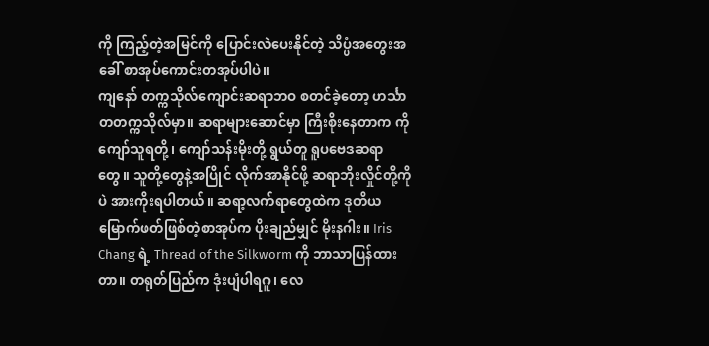ကို ကြည့်တဲ့အမြင်ကို ပြောင်းလဲပေးနိုင်တဲ့ သိပ္ပံအတွေးအခေါ် စာအုပ်ကောင်းတအုပ်ပါပဲ။
ကျနော် တက္ကသိုလ်ကျောင်းဆရာဘဝ စတင်ခဲ့တော့ ဟင်္သာတတက္ကသိုလ်မှာ။ ဆရာများဆောင်မှာ ကြီးစိုးနေတာက ကိုကျော်သူရတို့၊ ကျော်သန်းမိုးတို့ ရွယ်တူ ရူပဗေဒဆရာတွေ။ သူတို့တွေနဲ့အပြိုင် လိုက်အာနိုင်ဖို့ ဆရာဘိုးလှိုင်တို့ကိုပဲ အားကိုးရပါတယ်။ ဆရာ့လက်ရာတွေထဲက ဒုတိယမြောက်ဖတ်ဖြစ်တဲ့စာအုပ်က ပိုးချည်မျှင် မိုးနဂါး။ Iris Chang ရဲ့ Thread of the Silkworm ကို ဘာသာပြန်ထားတာ။ တရုတ်ပြည်က ဒုံးပျံပါရဂူ၊ လေ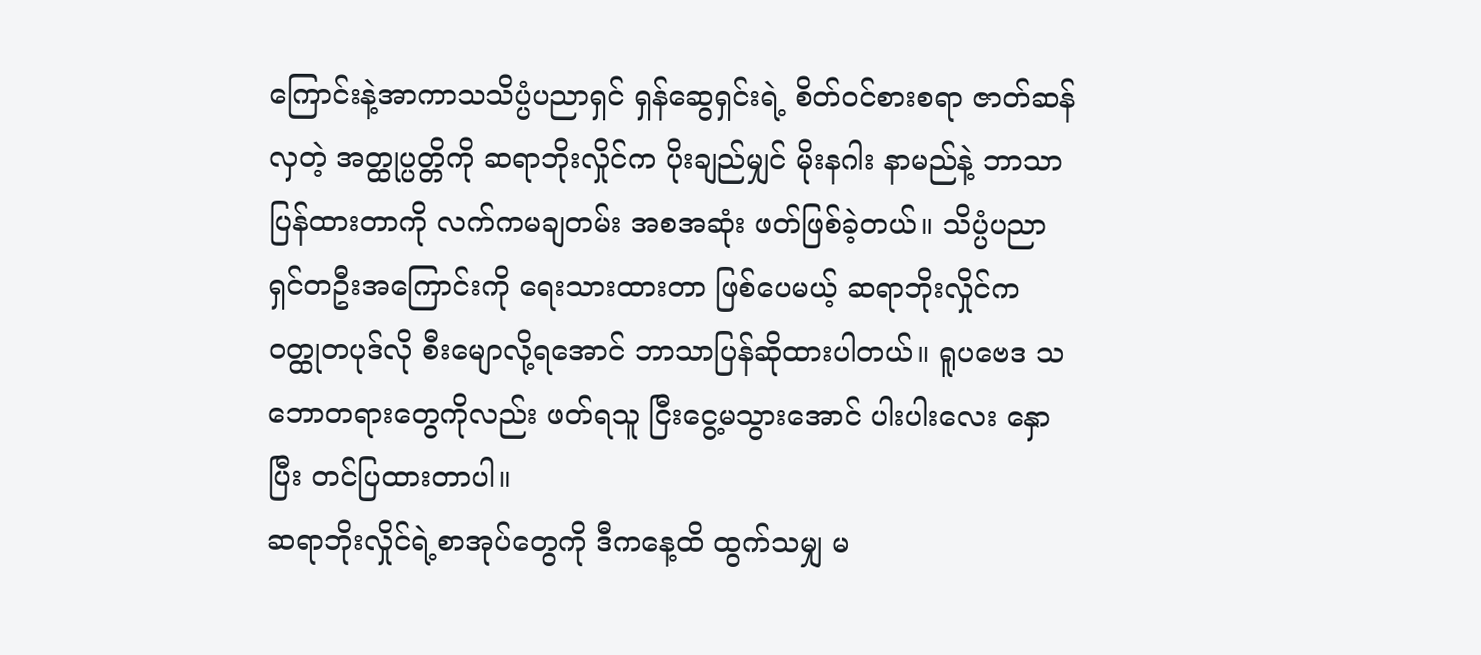ကြောင်းနဲ့အာကာသသိပ္ပံပညာရှင် ရှန်ဆွေရှင်းရဲ့ စိတ်ဝင်စားစရာ ဇာတ်ဆန်လှတဲ့ အတ္ထုပ္ပတ္တိကို ဆရာဘိုးလှိုင်က ပိုးချည်မျှင် မိုးနဂါး နာမည်နဲ့ ဘာသာပြန်ထားတာကို လက်ကမချတမ်း အစအဆုံး ဖတ်ဖြစ်ခဲ့တယ်။ သိပ္ပံပညာရှင်တဦးအကြောင်းကို ရေးသားထားတာ ဖြစ်ပေမယ့် ဆရာဘိုးလှိုင်က ဝတ္ထုတပုဒ်လို စီးမျောလို့ရအောင် ဘာသာပြန်ဆိုထားပါတယ်။ ရူပဗေဒ သဘောတရားတွေကိုလည်း ဖတ်ရသူ ငြီးငွေ့မသွားအောင် ပါးပါးလေး နှောပြီး တင်ပြထားတာပါ။
ဆရာဘိုးလှိုင်ရဲ့စာအုပ်တွေကို ဒီကနေ့ထိ ထွက်သမျှ မ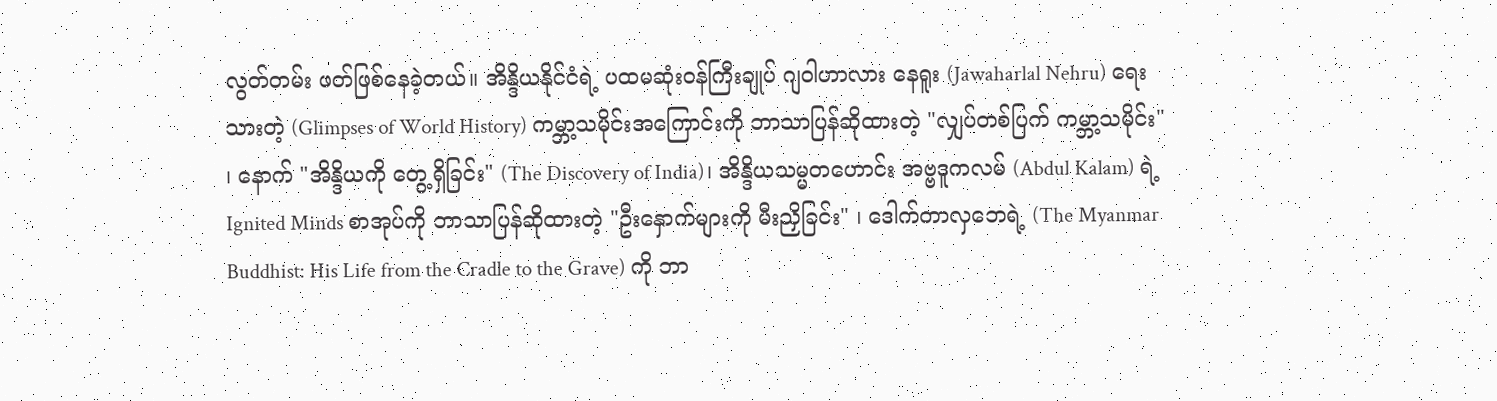လွတ်တမ်း ဖတ်ဖြစ်နေခဲ့တယ်။ အိန္ဒိယနိုင်ငံရဲ့ ပထမဆုံးဝန်ကြီးချုပ် ဂျဝါဟာလား နေရူး (Jawaharlal Nehru) ရေးသားတဲ့ (Glimpses of World History) ကမ္ဘာ့သမိုင်းအကြောင်းကို ဘာသာပြန်ဆိုထားတဲ့ "လျှပ်တစ်ပြက် ကမ္ဘာ့သမိုင်း" ၊ နောက် "အိန္ဒိယကို တွေ့ရှိခြင်း" (The Discovery of India)၊ အိန္ဒိယသမ္မတဟောင်း အဗ္ဗဒူကလမ် (Abdul Kalam) ရဲ့ Ignited Minds စာအုပ်ကို ဘာသာပြန်ဆိုထားတဲ့ "ဦးနှောက်များကို မီးညှိခြင်း" ၊ ဒေါက်တာလှဘေရဲ့ (The Myanmar Buddhist: His Life from the Cradle to the Grave) ကို ဘာ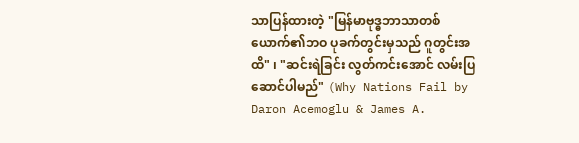သာပြန်ထားတဲ့ "မြန်မာဗုဒ္ဓဘာသာတစ်ယောက်၏ဘဝ ပုခက်တွင်းမှသည် ဂူတွင်းအထိ" ၊ "ဆင်းရဲခြင်း လွတ်ကင်းအောင် လမ်းပြဆောင်ပါမည်" (Why Nations Fail by Daron Acemoglu & James A.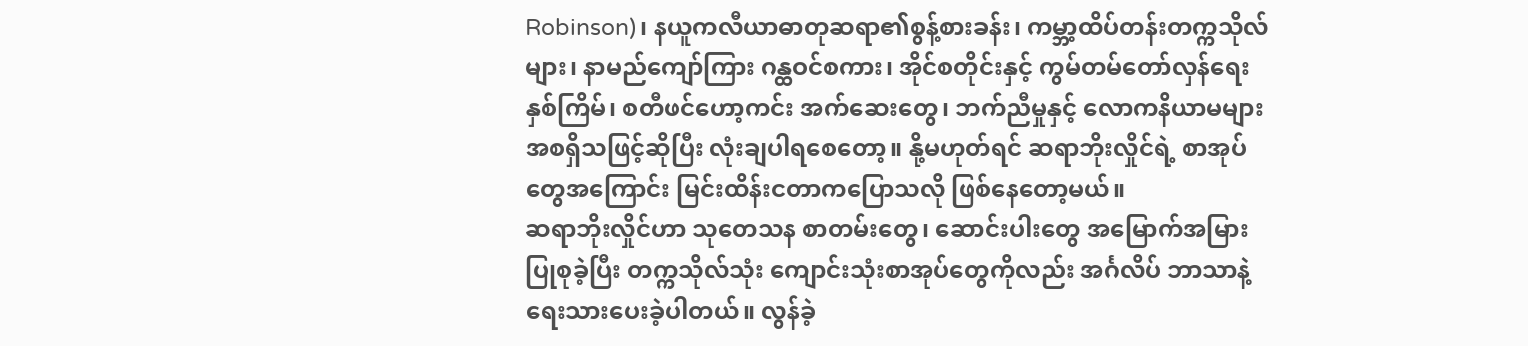Robinson)၊ နယူကလီယာဓာတုဆရာ၏စွန့်စားခန်း၊ ကမ္ဘာ့ထိပ်တန်းတက္ကသိုလ်များ၊ နာမည်ကျော်ကြား ဂန္ထဝင်စကား၊ အိုင်စတိုင်းနှင့် ကွမ်တမ်တော်လှန်ရေးနှစ်ကြိမ်၊ စတီဖင်ဟော့ကင်း အက်ဆေးတွေ၊ ဘက်ညီမှုနှင့် လောကနိယာမများ အစရှိသဖြင့်ဆိုပြီး လုံးချပါရစေတော့။ နို့မဟုတ်ရင် ဆရာဘိုးလှိုင်ရဲ့ စာအုပ်တွေအကြောင်း မြင်းထိန်းငတာကပြောသလို ဖြစ်နေတော့မယ်။
ဆရာဘိုးလှိုင်ဟာ သုတေသန စာတမ်းတွေ၊ ဆောင်းပါးတွေ အမြောက်အမြား ပြုစုခဲ့ပြီး တက္ကသိုလ်သုံး ကျောင်းသုံးစာအုပ်တွေကိုလည်း အင်္ဂလိပ် ဘာသာနဲ့ ရေးသားပေးခဲ့ပါတယ်။ လွန်ခဲ့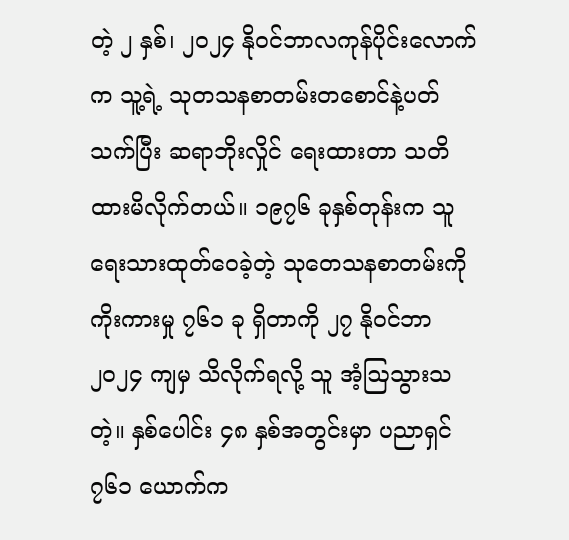တဲ့ ၂ နှစ်၊ ၂၀၂၄ နိုဝင်ဘာလကုန်ပိုင်းလောက်က သူ့ရဲ့ သုတသနစာတမ်းတစောင်နဲ့ပတ်သက်ပြီး ဆရာဘိုးလှိုင် ရေးထားတာ သတိထားမိလိုက်တယ်။ ၁၉၇၆ ခုနှစ်တုန်းက သူရေးသားထုတ်ဝေခဲ့တဲ့ သုတေသနစာတမ်းကို ကိုးကားမှု ၇၆၁ ခု ရှိတာကို ၂၇ နိုဝင်ဘာ ၂၀၂၄ ကျမှ သိလိုက်ရလို့ သူ အံ့ဩသွားသတဲ့။ နှစ်ပေါင်း ၄၈ နှစ်အတွင်းမှာ ပညာရှင် ၇၆၁ ယောက်က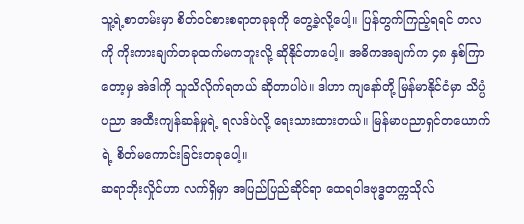သူ့ရဲ့စာတမ်းမှာ စိတ်ဝင်စားစရာတခုခုကို တွေ့ခဲ့လို့ပေါ့။ ပြန်တွက်ကြည့်ရရင် တလကို ကိုးကားချက်တခုထက်မကဘူးလို့ ဆိုနိုင်တာပေါ့။ အဓိကအချက်က ၄၈ နှစ်ကြာတော့မှ အဲဒါကို သူသိလိုက်ရတယ် ဆိုတာပါပဲ။ ဒါဟာ ကျနော်တို့ မြန်မာနိုင်ငံမှာ သိပ္ပံပညာ အထီးကျန်ဆန်မှုရဲ့ ရလဒ်ပဲလို့ ရေးသားထားတယ်။ မြန်မာပညာရှင်တယောက်ရဲ့ စိတ်မကောင်းခြင်းတခုပေါ့။
ဆရာဘိုးလှိုင်ဟာ လက်ရှိမှာ အပြည်ပြည်ဆိုင်ရာ ထေရဝါဒဗုဒ္ဓတက္ကသိုလ်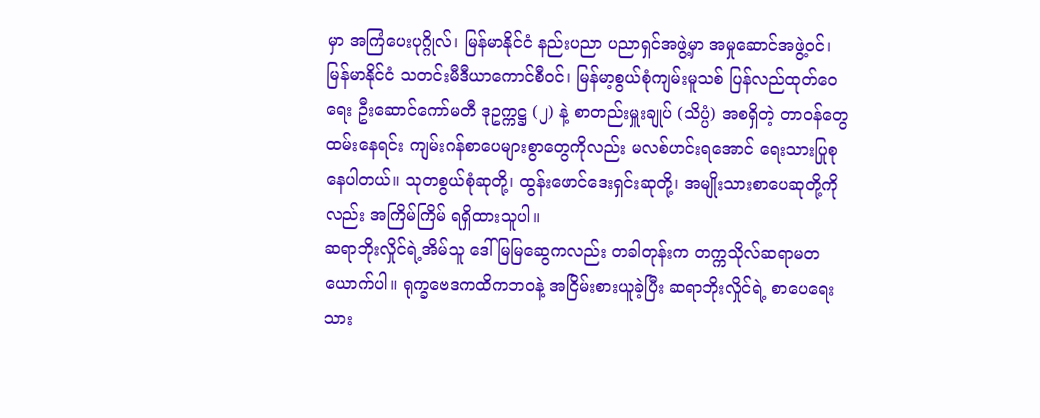မှာ အကြံပေးပုဂ္ဂိုလ်၊ မြန်မာနိုင်ငံ နည်းပညာ ပညာရှင်အဖွဲ့မှာ အမှုဆောင်အဖွဲ့ဝင်၊ မြန်မာနိုင်ငံ သတင်းမီဒီယာကောင်စီဝင်၊ မြန်မာ့စွယ်စုံကျမ်းမူသစ် ပြန်လည်ထုတ်ဝေရေး ဦးဆောင်ကော်မတီ ဒုဥက္ကဋ္ဌ (၂) နဲ့ စာတည်းမှူးချုပ် (သိပ္ပံ) အစရှိတဲ့ တာဝန်တွေထမ်းနေရင်း ကျမ်းဂန်စာပေများစွာတွေကိုလည်း မလစ်ဟင်းရအောင် ရေးသားပြုစုနေပါတယ်။ သုတစွယ်စုံဆုတို့၊ ထွန်းဖောင်ဒေးရှင်းဆုတို့၊ အမျိုးသားစာပေဆုတို့ကိုလည်း အကြိမ်ကြိမ် ရရှိထားသူပါ။
ဆရာဘိုးလှိုင်ရဲ့အိမ်သူ ဒေါ်မြမြဆွေကလည်း တခါတုန်းက တက္ကသိုလ်ဆရာမတယောက်ပါ။ ရုက္ခဗေဒကထိကဘဝနဲ့ အငြိမ်းစားယူခဲ့ပြီး ဆရာဘိုးလှိုင်ရဲ့ စာပေရေးသား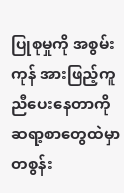ပြုစုမှုကို အစွမ်းကုန် အားဖြည့်ကူညီပေးနေတာကို ဆရာ့စာတွေထဲမှာ တစွန်း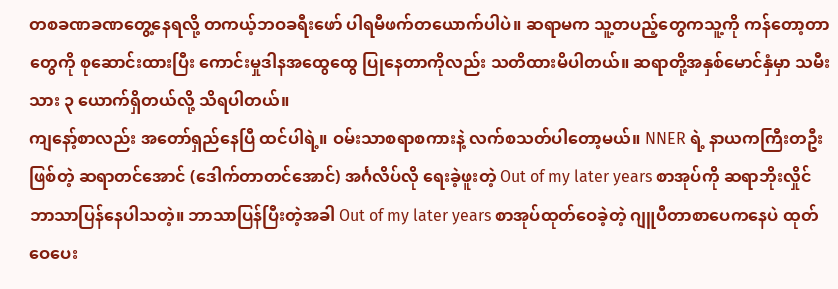တစခဏခဏတွေ့နေရလို့ တကယ့်ဘဝခရီးဖော် ပါရမီဖက်တယောက်ပါပဲ။ ဆရာမက သူ့တပည့်တွေကသူ့ကို ကန်တော့တာတွေကို စုဆောင်းထားပြီး ကောင်းမှုဒါနအထွေထွေ ပြုနေတာကိုလည်း သတိထားမိပါတယ်။ ဆရာတို့အနှစ်မောင်နှံမှာ သမီးသား ၃ ယောက်ရှိတယ်လို့ သိရပါတယ်။
ကျနော့်စာလည်း အတော်ရှည်နေပြီ ထင်ပါရဲ့။ ဝမ်းသာစရာစကားနဲ့ လက်စသတ်ပါတော့မယ်။ NNER ရဲ့ နာယကကြီးတဦးဖြစ်တဲ့ ဆရာတင်အောင် (ဒေါက်တာတင်အောင်) အင်္ဂလိပ်လို ရေးခဲ့ဖူးတဲ့ Out of my later years စာအုပ်ကို ဆရာဘိုးလှိုင် ဘာသာပြန်နေပါသတဲ့။ ဘာသာပြန်ပြီးတဲ့အခါ Out of my later years စာအုပ်ထုတ်ဝေခဲ့တဲ့ ဂျူပီတာစာပေကနေပဲ ထုတ်ဝေပေး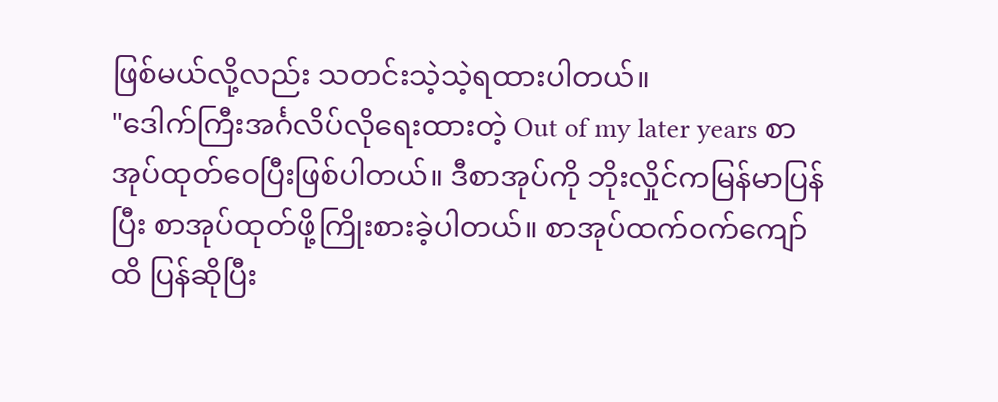ဖြစ်မယ်လို့လည်း သတင်းသဲ့သဲ့ရထားပါတယ်။
"ဒေါက်ကြီးအင်္ဂလိပ်လိုရေးထားတဲ့ Out of my later years စာအုပ်ထုတ်ဝေပြီးဖြစ်ပါတယ်။ ဒီစာအုပ်ကို ဘိုးလှိုင်ကမြန်မာပြန်ပြီး စာအုပ်ထုတ်ဖို့ကြိုးစားခဲ့ပါတယ်။ စာအုပ်ထက်ဝက်ကျော်ထိ ပြန်ဆိုပြီး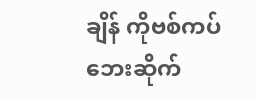ချိန် ကိုဗစ်ကပ်ဘေးဆိုက်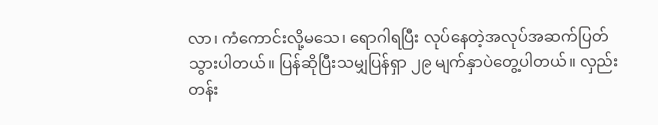လာ၊ ကံကောင်းလို့မသေ၊ ရောဂါရပြီး လုပ်နေတဲ့အလုပ်အဆက်ပြတ်သွားပါတယ်။ ပြန်ဆိုပြီးသမျှပြန်ရှာ ၂၉ မျက်နှာပဲတွေ့ပါတယ်။ လှည်းတန်း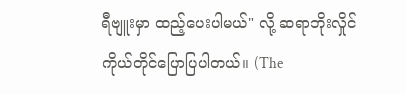ရီဗျူးမှာ ထည့်ပေးပါမယ်" လို့ ဆရာဘိုးလှိုင် ကိုယ်တိုင်ပြောပြပါတယ်။ (The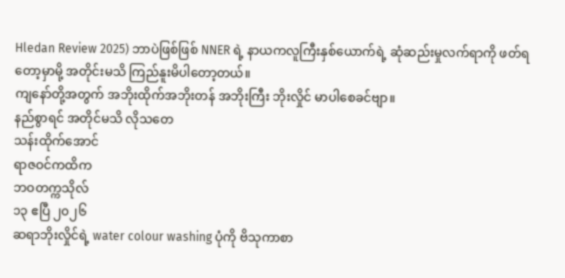Hledan Review 2025) ဘာပဲဖြစ်ဖြစ် NNER ရဲ့ နာယကလူကြီးနှစ်ယောက်ရဲ့ ဆုံဆည်းမှုလက်ရာကို ဖတ်ရတော့မှာမို့ အတိုင်းမသိ ကြည်နူးမိပါတော့တယ်။
ကျနော်တို့အတွက် အဘိုးထိုက်အဘိုးတန် အဘိုးကြီး ဘိုးလှိုင် မာပါစေခင်ဗျာ။
နည်စွာရင် အတိုင်မသိ လိုသတေ
သန်းထိုက်အောင်
ရာဇဝင်ကထိက
ဘဝတက္ကသိုလ်
၁၃ ဧပြီ ၂၀၂၆
ဆရာဘိုးလှိုင်ရဲ့ water colour washing ပုံကို ဗိသုကာစာ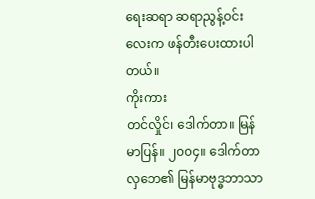ရေးဆရာ ဆရာညွန့်ဝင်းလေးက ဖန်တီးပေးထားပါတယ်။
ကိုးကား
တင်လှိုင်၊ ဒေါက်တာ။ မြန်မာပြန်။ ၂၀၀၄။ ဒေါက်တာလှဘေ၏ မြန်မာဗုဒ္ဓဘာသာ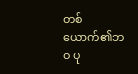တစ်ယောက်၏ဘဝ ပု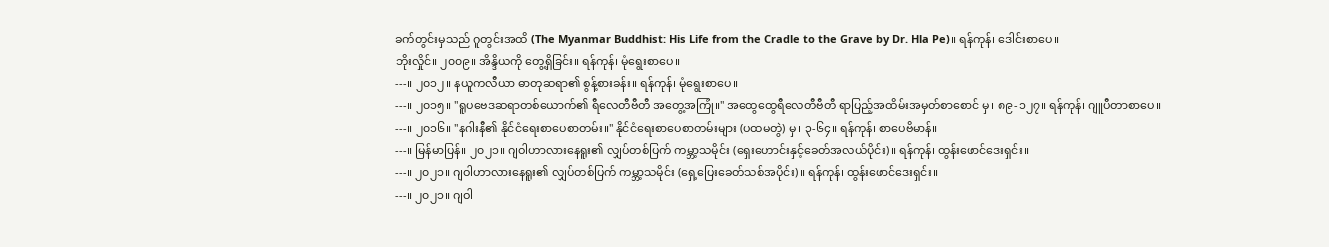ခက်တွင်းမှသည် ဂူတွင်းအထိ (The Myanmar Buddhist: His Life from the Cradle to the Grave by Dr. Hla Pe)။ ရန်ကုန်၊ ဒေါင်းစာပေ။
ဘိုးလှိုင်။ ၂၀၀၉။ အိန္ဒိယကို တွေ့ရှိခြင်း။ ရန်ကုန်၊ မုံရွေးစာပေ။
---။ ၂၀၁၂။ နယူကလီယာ ဓာတုဆရာ၏ စွန့်စားခန်း။ ရန်ကုန်၊ မုံရွေးစာပေ။
---။ ၂၀၁၅။ "ရူပဗေဒဆရာတစ်ယောက်၏ ရီလေတီဗီတီ အတွေ့အကြုံ။" အထွေထွေရီလေတီဗီတီ ရာပြည့်အထိမ်းအမှတ်စာစောင် မှ၊ ၈၉-၁၂၇။ ရန်ကုန်၊ ဂျူပီတာစာပေ။
---။ ၂၀၁၆။ "နဂါးနီ၏ နိုင်ငံရေးစာပေစာတမ်း။" နိုင်ငံရေးစာပေစာတမ်းများ (ပထမတွဲ) မှ၊ ၃-၆၄။ ရန်ကုန်၊ စာပေဗိမာန်။
---။ မြန်မာပြန်။ ၂၀၂၁။ ဂျဝါဟာလားနေရူး၏ လျှပ်တစ်ပြက် ကမ္ဘာ့သမိုင်း (ရှေးဟောင်းနှင့်ခေတ်အလယ်ပိုင်း)။ ရန်ကုန်၊ ထွန်းဖောင်ဒေးရှင်း။
---။ ၂၀၂၁။ ဂျဝါဟာလားနေရူး၏ လျှပ်တစ်ပြက် ကမ္ဘာ့သမိုင်း (ရှေ့ပြေးခေတ်သစ်အပိုင်း)။ ရန်ကုန်၊ ထွန်းဖောင်ဒေးရှင်း။
---။ ၂၀၂၁။ ဂျဝါ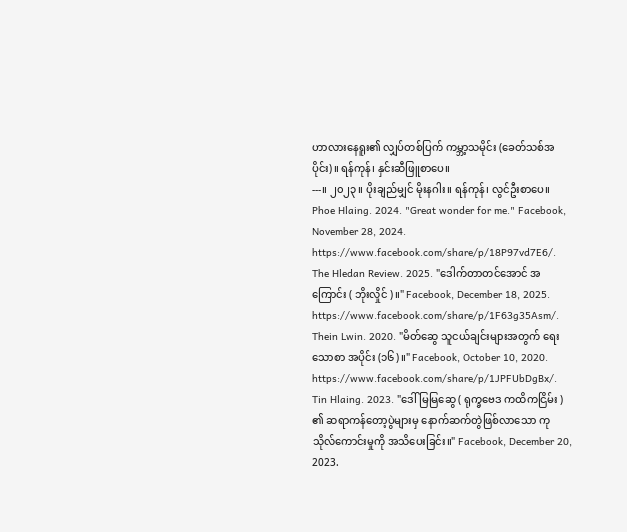ဟာလားနေရူး၏ လျှပ်တစ်ပြက် ကမ္ဘာ့သမိုင်း (ခေတ်သစ်အပိုင်း)။ ရန်ကုန်၊ နှင်းဆီဖြူစာပေ။
---။ ၂၀၂၃။ ပိုးချည်မျှင် မိုးနဂါး။ ရန်ကုန်၊ လွင်ဦးစာပေ။
Phoe Hlaing. 2024. "Great wonder for me." Facebook, November 28, 2024. https://www.facebook.com/share/p/18P97vd7E6/.
The Hledan Review. 2025. "ဒေါက်တာတင်အောင် အကြောင်း ( ဘိုးလှိုင် )။" Facebook, December 18, 2025. https://www.facebook.com/share/p/1F63g35Asm/.
Thein Lwin. 2020. "မိတ်ဆွေ သူငယ်ချင်းများအတွက် ရေးသောစာ အပိုင်း (၁၆)။" Facebook, October 10, 2020. https://www.facebook.com/share/p/1JPFUbDgBx/.
Tin Hlaing. 2023. "ဒေါ်မြမြဆွေ ( ရုက္ခဗေဒ ကထိကငြိမ်း ) ၏ ဆရာကန်တော့ပွဲများမှ နောက်ဆက်တွဲဖြစ်လာသော ကုသိုလ်ကောင်းမှုကို အသိပေးခြင်း။" Facebook, December 20, 2023.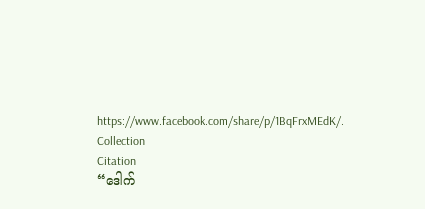https://www.facebook.com/share/p/1BqFrxMEdK/.
Collection
Citation
“ဒေါက်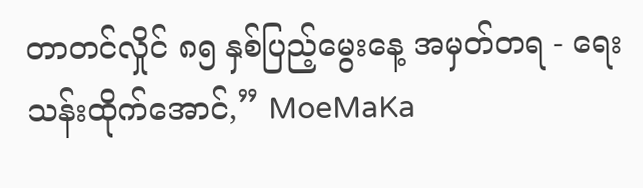တာတင်လှိုင် ၈၅ နှစ်ပြည့်မွေးနေ့ အမှတ်တရ - ရေး သန်းထိုက်အောင်,” MoeMaKa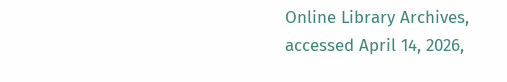Online Library Archives, accessed April 14, 2026,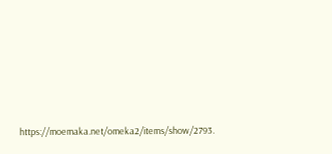https://moemaka.net/omeka2/items/show/2793.